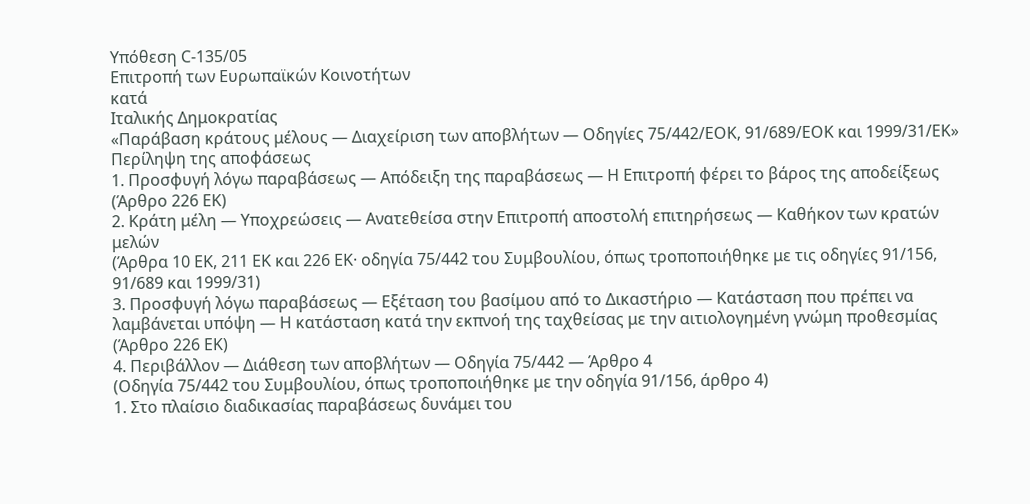Υπόθεση C-135/05
Επιτροπή των Ευρωπαϊκών Κοινοτήτων
κατά
Ιταλικής Δημοκρατίας
«Παράβαση κράτους μέλους — Διαχείριση των αποβλήτων — Οδηγίες 75/442/ΕΟΚ, 91/689/ΕΟΚ και 1999/31/ΕΚ»
Περίληψη της αποφάσεως
1. Προσφυγή λόγω παραβάσεως — Απόδειξη της παραβάσεως — Η Επιτροπή φέρει το βάρος της αποδείξεως
(Άρθρο 226 ΕΚ)
2. Κράτη μέλη — Υποχρεώσεις — Ανατεθείσα στην Επιτροπή αποστολή επιτηρήσεως — Καθήκον των κρατών μελών
(Άρθρα 10 ΕΚ, 211 ΕΚ και 226 ΕΚ· οδηγία 75/442 του Συμβουλίου, όπως τροποποιήθηκε με τις οδηγίες 91/156, 91/689 και 1999/31)
3. Προσφυγή λόγω παραβάσεως — Εξέταση του βασίμου από το Δικαστήριο — Κατάσταση που πρέπει να λαμβάνεται υπόψη — Η κατάσταση κατά την εκπνοή της ταχθείσας με την αιτιολογημένη γνώμη προθεσμίας
(Άρθρο 226 ΕΚ)
4. Περιβάλλον — Διάθεση των αποβλήτων — Οδηγία 75/442 — Άρθρο 4
(Οδηγία 75/442 του Συμβουλίου, όπως τροποποιήθηκε με την οδηγία 91/156, άρθρο 4)
1. Στο πλαίσιο διαδικασίας παραβάσεως δυνάμει του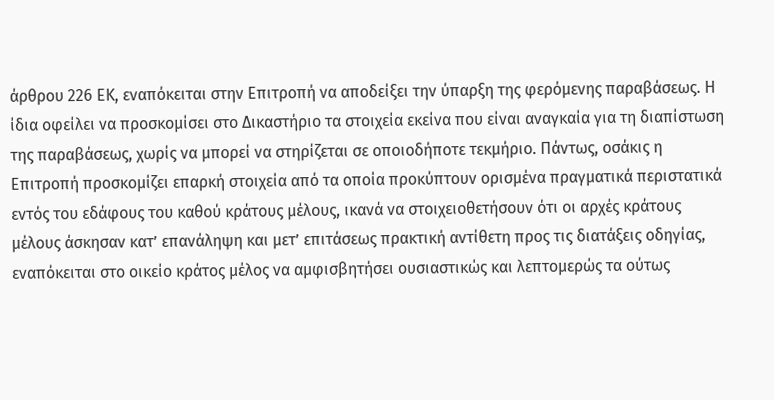άρθρου 226 ΕΚ, εναπόκειται στην Επιτροπή να αποδείξει την ύπαρξη της φερόμενης παραβάσεως. Η ίδια οφείλει να προσκομίσει στο Δικαστήριο τα στοιχεία εκείνα που είναι αναγκαία για τη διαπίστωση της παραβάσεως, χωρίς να μπορεί να στηρίζεται σε οποιοδήποτε τεκμήριο. Πάντως, οσάκις η Επιτροπή προσκομίζει επαρκή στοιχεία από τα οποία προκύπτουν ορισμένα πραγματικά περιστατικά εντός του εδάφους του καθού κράτους μέλους, ικανά να στοιχειοθετήσουν ότι οι αρχές κράτους μέλους άσκησαν κατ’ επανάληψη και μετ’ επιτάσεως πρακτική αντίθετη προς τις διατάξεις οδηγίας, εναπόκειται στο οικείο κράτος μέλος να αμφισβητήσει ουσιαστικώς και λεπτομερώς τα ούτως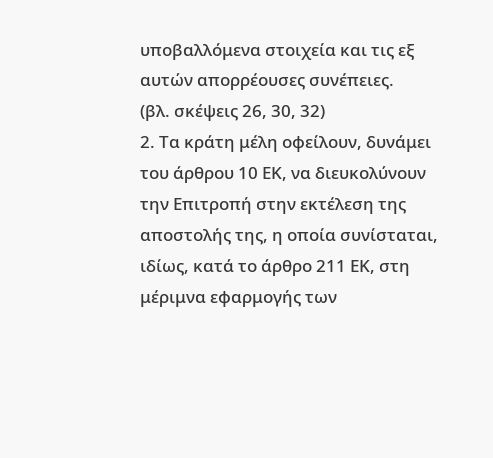υποβαλλόμενα στοιχεία και τις εξ αυτών απορρέουσες συνέπειες.
(βλ. σκέψεις 26, 30, 32)
2. Τα κράτη μέλη οφείλουν, δυνάμει του άρθρου 10 ΕΚ, να διευκολύνουν την Επιτροπή στην εκτέλεση της αποστολής της, η οποία συνίσταται, ιδίως, κατά το άρθρο 211 ΕΚ, στη μέριμνα εφαρμογής των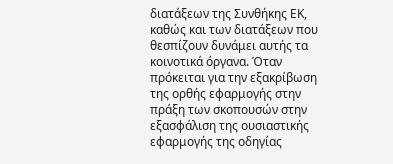διατάξεων της Συνθήκης ΕΚ, καθώς και των διατάξεων που θεσπίζουν δυνάμει αυτής τα κοινοτικά όργανα. Όταν πρόκειται για την εξακρίβωση της ορθής εφαρμογής στην πράξη των σκοπουσών στην εξασφάλιση της ουσιαστικής εφαρμογής της οδηγίας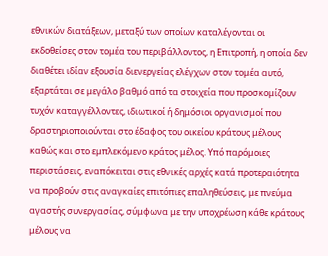εθνικών διατάξεων, μεταξύ των οποίων καταλέγονται οι εκδοθείσες στον τομέα του περιβάλλοντος, η Επιτροπή, η οποία δεν διαθέτει ιδίαν εξουσία διενεργείας ελέγχων στον τομέα αυτό, εξαρτάται σε μεγάλο βαθμό από τα στοιχεία που προσκομίζουν τυχόν καταγγέλλοντες, ιδιωτικοί ή δημόσιοι οργανισμοί που δραστηριοποιούνται στο έδαφος του οικείου κράτους μέλους καθώς και στο εμπλεκόμενο κράτος μέλος. Υπό παρόμοιες περιστάσεις, εναπόκειται στις εθνικές αρχές κατά προτεραιότητα να προβούν στις αναγκαίες επιτόπιες επαληθεύσεις, με πνεύμα αγαστής συνεργασίας, σύμφωνα με την υποχρέωση κάθε κράτους μέλους να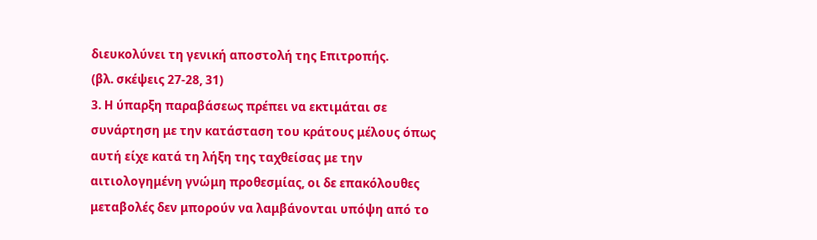διευκολύνει τη γενική αποστολή της Επιτροπής.
(βλ. σκέψεις 27-28, 31)
3. Η ύπαρξη παραβάσεως πρέπει να εκτιμάται σε συνάρτηση με την κατάσταση του κράτους μέλους όπως αυτή είχε κατά τη λήξη της ταχθείσας με την αιτιολογημένη γνώμη προθεσμίας, οι δε επακόλουθες μεταβολές δεν μπορούν να λαμβάνονται υπόψη από το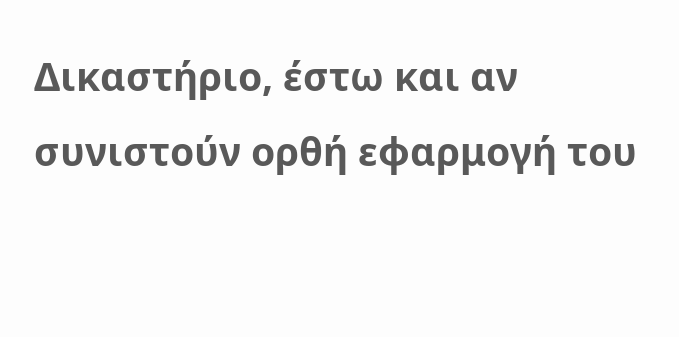Δικαστήριο, έστω και αν συνιστούν ορθή εφαρμογή του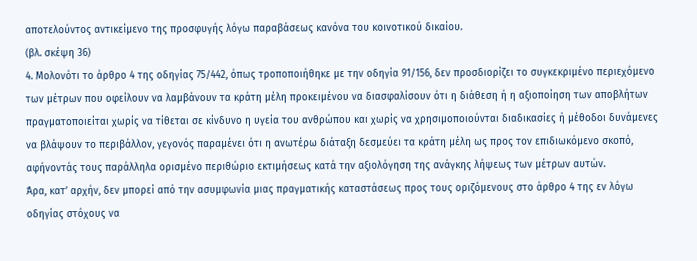αποτελούντος αντικείμενο της προσφυγής λόγω παραβάσεως κανόνα του κοινοτικού δικαίου.
(βλ. σκέψη 36)
4. Μολονότι το άρθρο 4 της οδηγίας 75/442, όπως τροποποιήθηκε με την οδηγία 91/156, δεν προσδιορίζει το συγκεκριμένο περιεχόμενο των μέτρων που οφείλουν να λαμβάνουν τα κράτη μέλη προκειμένου να διασφαλίσουν ότι η διάθεση ή η αξιοποίηση των αποβλήτων πραγματοποιείται χωρίς να τίθεται σε κίνδυνο η υγεία του ανθρώπου και χωρίς να χρησιμοποιούνται διαδικασίες ή μέθοδοι δυνάμενες να βλάψουν το περιβάλλον, γεγονός παραμένει ότι η ανωτέρω διάταξη δεσμεύει τα κράτη μέλη ως προς τον επιδιωκόμενο σκοπό, αφήνοντάς τους παράλληλα ορισμένο περιθώριο εκτιμήσεως κατά την αξιολόγηση της ανάγκης λήψεως των μέτρων αυτών.
Άρα, κατ’ αρχήν, δεν μπορεί από την ασυμφωνία μιας πραγματικής καταστάσεως προς τους οριζόμενους στο άρθρο 4 της εν λόγω οδηγίας στόχους να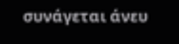συνάγεται άνευ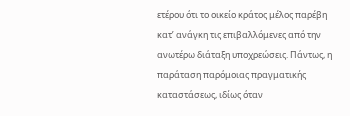ετέρου ότι το οικείο κράτος μέλος παρέβη κατ’ ανάγκη τις επιβαλλόμενες από την ανωτέρω διάταξη υποχρεώσεις. Πάντως, η παράταση παρόμοιας πραγματικής καταστάσεως, ιδίως όταν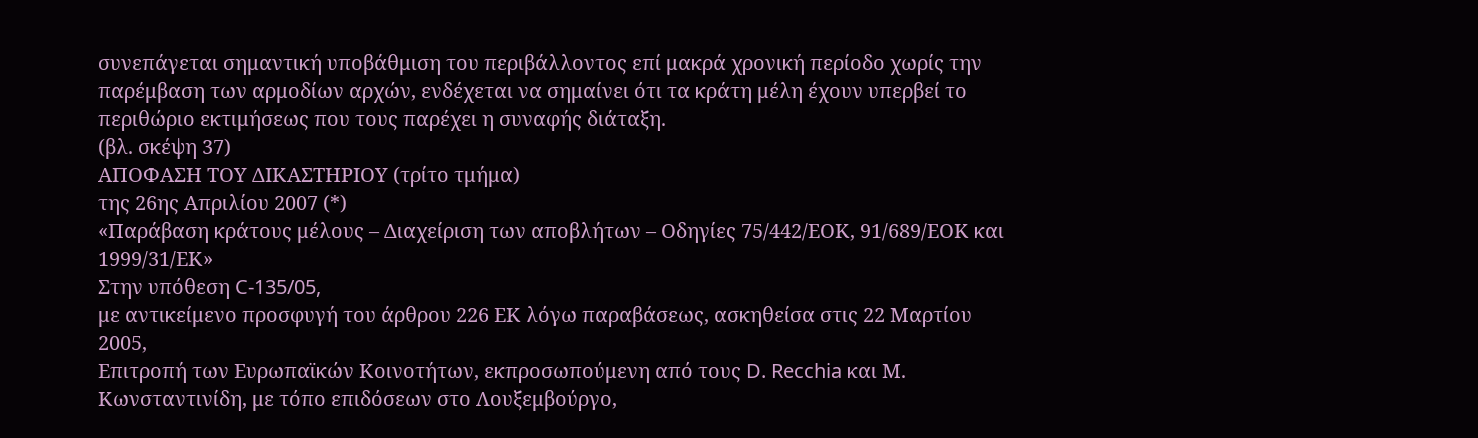συνεπάγεται σημαντική υποβάθμιση του περιβάλλοντος επί μακρά χρονική περίοδο χωρίς την παρέμβαση των αρμοδίων αρχών, ενδέχεται να σημαίνει ότι τα κράτη μέλη έχουν υπερβεί το περιθώριο εκτιμήσεως που τους παρέχει η συναφής διάταξη.
(βλ. σκέψη 37)
ΑΠΟΦΑΣΗ ΤΟΥ ΔΙΚΑΣΤΗΡΙΟΥ (τρίτο τμήμα)
της 26ης Απριλίου 2007 (*)
«Παράβαση κράτους μέλους – Διαχείριση των αποβλήτων – Οδηγίες 75/442/ΕΟΚ, 91/689/ΕΟΚ και 1999/31/ΕΚ»
Στην υπόθεση C‑135/05,
με αντικείμενο προσφυγή του άρθρου 226 ΕΚ λόγω παραβάσεως, ασκηθείσα στις 22 Μαρτίου 2005,
Επιτροπή των Ευρωπαϊκών Κοινοτήτων, εκπροσωπούμενη από τους D. Recchia και Μ. Κωνσταντινίδη, με τόπο επιδόσεων στο Λουξεμβούργο,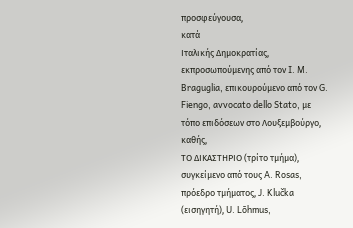προσφεύγουσα,
κατά
Ιταλικής Δημοκρατίας, εκπροσωπούμενης από τον I. M. Braguglia, επικουρούμενο από τον G. Fiengo, avvocato dello Stato, με τόπο επιδόσεων στο Λουξεμβούργο,
καθής,
ΤΟ ΔΙΚΑΣΤΗΡΙΟ (τρίτο τμήμα),
συγκείμενο από τους A. Rosas, πρόεδρο τμήματος, J. Klučka (εισηγητή), U. Lõhmus,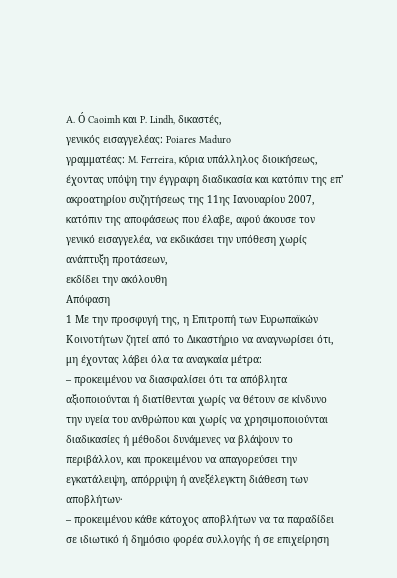A. Ó Caoimh και P. Lindh, δικαστές,
γενικός εισαγγελέας: Poiares Maduro
γραμματέας: M. Ferreira, κύρια υπάλληλος διοικήσεως,
έχοντας υπόψη την έγγραφη διαδικασία και κατόπιν της επ’ ακροατηρίου συζητήσεως της 11ης Ιανουαρίου 2007,
κατόπιν της αποφάσεως που έλαβε, αφού άκουσε τον γενικό εισαγγελέα, να εκδικάσει την υπόθεση χωρίς ανάπτυξη προτάσεων,
εκδίδει την ακόλουθη
Απόφαση
1 Με την προσφυγή της, η Επιτροπή των Ευρωπαϊκών Κοινοτήτων ζητεί από το Δικαστήριο να αναγνωρίσει ότι, μη έχοντας λάβει όλα τα αναγκαία μέτρα:
– προκειμένου να διασφαλίσει ότι τα απόβλητα αξιοποιούνται ή διατίθενται χωρίς να θέτουν σε κίνδυνο την υγεία του ανθρώπου και χωρίς να χρησιμοποιούνται διαδικασίες ή μέθοδοι δυνάμενες να βλάψουν το περιβάλλον, και προκειμένου να απαγορεύσει την εγκατάλειψη, απόρριψη ή ανεξέλεγκτη διάθεση των αποβλήτων·
– προκειμένου κάθε κάτοχος αποβλήτων να τα παραδίδει σε ιδιωτικό ή δημόσιο φορέα συλλογής ή σε επιχείρηση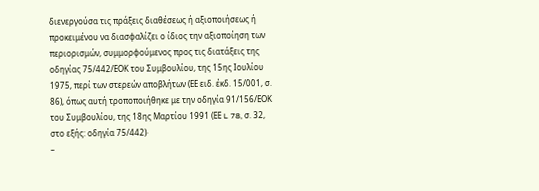διενεργούσα τις πράξεις διαθέσεως ή αξιοποιήσεως ή προκειμένου να διασφαλίζει ο ίδιος την αξιοποίηση των περιορισμών, συμμορφούμενος προς τις διατάξεις της οδηγίας 75/442/ΕΟΚ του Συμβουλίου, της 15ης Ιουλίου 1975, περί των στερεών αποβλήτων (ΕΕ ειδ. έκδ. 15/001, σ. 86), όπως αυτή τροποποιήθηκε με την οδηγία 91/156/ΕΟΚ του Συμβουλίου, της 18ης Μαρτίου 1991 (ΕΕ L 78, σ. 32, στο εξής: οδηγία 75/442)·
–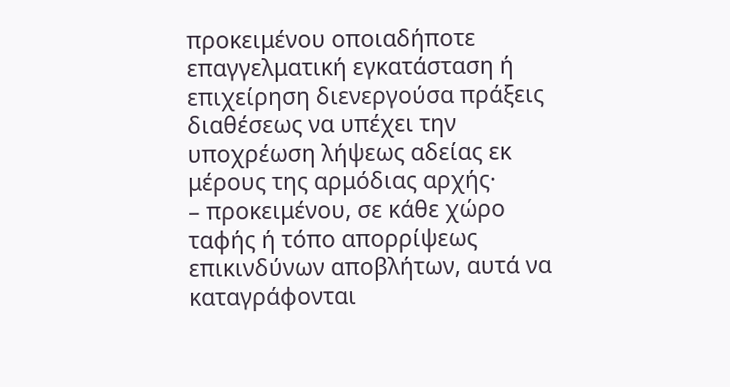προκειμένου οποιαδήποτε επαγγελματική εγκατάσταση ή επιχείρηση διενεργούσα πράξεις διαθέσεως να υπέχει την υποχρέωση λήψεως αδείας εκ μέρους της αρμόδιας αρχής·
– προκειμένου, σε κάθε χώρο ταφής ή τόπο απορρίψεως επικινδύνων αποβλήτων, αυτά να καταγράφονται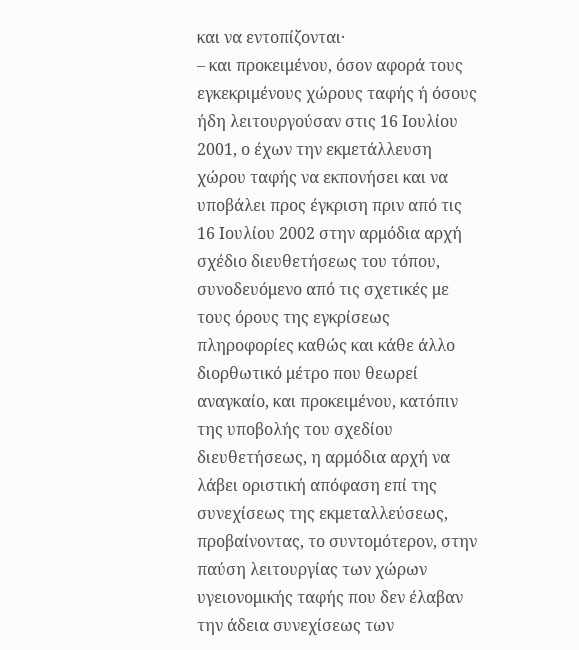και να εντοπίζονται·
– και προκειμένου, όσον αφορά τους εγκεκριμένους χώρους ταφής ή όσους ήδη λειτουργούσαν στις 16 Ιουλίου 2001, ο έχων την εκμετάλλευση χώρου ταφής να εκπονήσει και να υποβάλει προς έγκριση πριν από τις 16 Ιουλίου 2002 στην αρμόδια αρχή σχέδιο διευθετήσεως του τόπου, συνοδευόμενο από τις σχετικές με τους όρους της εγκρίσεως πληροφορίες καθώς και κάθε άλλο διορθωτικό μέτρο που θεωρεί αναγκαίο, και προκειμένου, κατόπιν της υποβολής του σχεδίου διευθετήσεως, η αρμόδια αρχή να λάβει οριστική απόφαση επί της συνεχίσεως της εκμεταλλεύσεως, προβαίνοντας, το συντομότερον, στην παύση λειτουργίας των χώρων υγειονομικής ταφής που δεν έλαβαν την άδεια συνεχίσεως των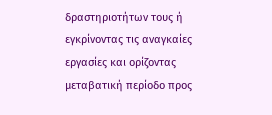δραστηριοτήτων τους ή εγκρίνοντας τις αναγκαίες εργασίες και ορίζοντας μεταβατική περίοδο προς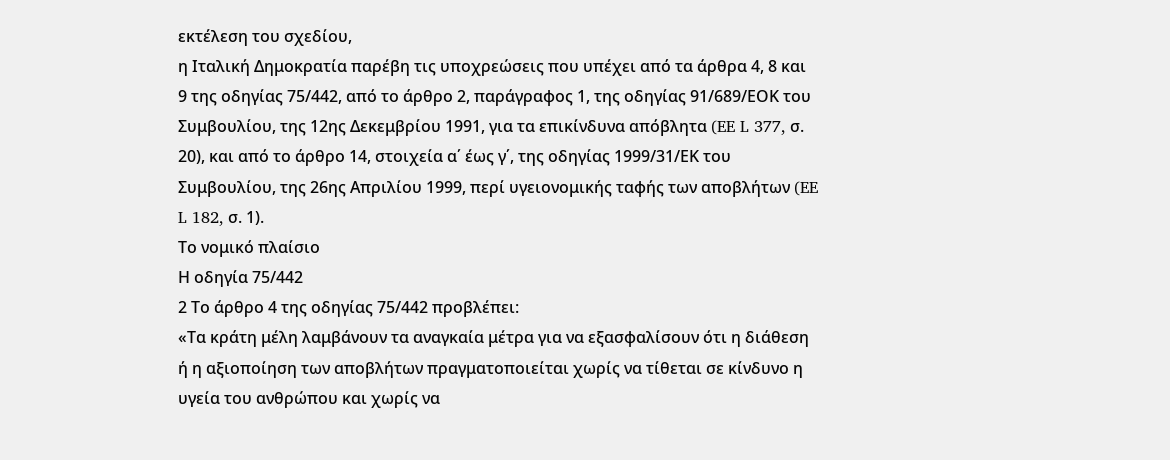εκτέλεση του σχεδίου,
η Ιταλική Δημοκρατία παρέβη τις υποχρεώσεις που υπέχει από τα άρθρα 4, 8 και 9 της οδηγίας 75/442, από το άρθρο 2, παράγραφος 1, της οδηγίας 91/689/ΕΟΚ του Συμβουλίου, της 12ης Δεκεμβρίου 1991, για τα επικίνδυνα απόβλητα (EE L 377, σ. 20), και από το άρθρο 14, στοιχεία α΄ έως γ΄, της οδηγίας 1999/31/ΕΚ του Συμβουλίου, της 26ης Απριλίου 1999, περί υγειονομικής ταφής των αποβλήτων (EE L 182, σ. 1).
Το νομικό πλαίσιο
Η οδηγία 75/442
2 Το άρθρο 4 της οδηγίας 75/442 προβλέπει:
«Τα κράτη μέλη λαμβάνουν τα αναγκαία μέτρα για να εξασφαλίσουν ότι η διάθεση ή η αξιοποίηση των αποβλήτων πραγματοποιείται χωρίς να τίθεται σε κίνδυνο η υγεία του ανθρώπου και χωρίς να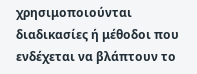χρησιμοποιούνται διαδικασίες ή μέθοδοι που ενδέχεται να βλάπτουν το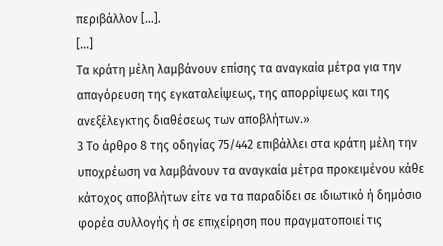περιβάλλον […].
[…]
Τα κράτη μέλη λαμβάνουν επίσης τα αναγκαία μέτρα για την απαγόρευση της εγκαταλείψεως, της απορρίψεως και της ανεξέλεγκτης διαθέσεως των αποβλήτων.»
3 Το άρθρο 8 της οδηγίας 75/442 επιβάλλει στα κράτη μέλη την υποχρέωση να λαμβάνουν τα αναγκαία μέτρα προκειμένου κάθε κάτοχος αποβλήτων είτε να τα παραδίδει σε ιδιωτικό ή δημόσιο φορέα συλλογής ή σε επιχείρηση που πραγματοποιεί τις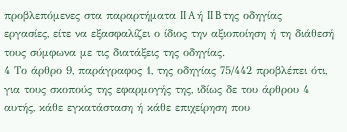προβλεπόμενες στα παραρτήματα II A ή II B της οδηγίας εργασίες, είτε να εξασφαλίζει ο ίδιος την αξιοποίηση ή τη διάθεσή τους σύμφωνα με τις διατάξεις της οδηγίας.
4 Το άρθρο 9, παράγραφος 1, της οδηγίας 75/442 προβλέπει ότι, για τους σκοπούς της εφαρμογής της, ιδίως δε του άρθρου 4 αυτής, κάθε εγκατάσταση ή κάθε επιχείρηση που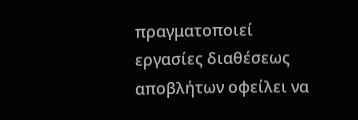πραγματοποιεί εργασίες διαθέσεως αποβλήτων οφείλει να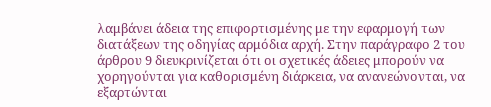λαμβάνει άδεια της επιφορτισμένης με την εφαρμογή των διατάξεων της οδηγίας αρμόδια αρχή. Στην παράγραφο 2 του άρθρου 9 διευκρινίζεται ότι οι σχετικές άδειες μπορούν να χορηγούνται για καθορισμένη διάρκεια, να ανανεώνονται, να εξαρτώνται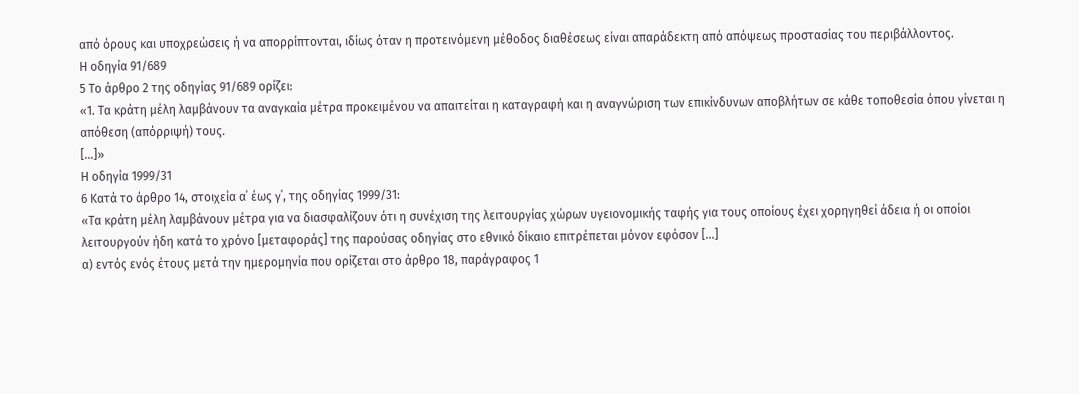από όρους και υποχρεώσεις ή να απορρίπτονται, ιδίως όταν η προτεινόμενη μέθοδος διαθέσεως είναι απαράδεκτη από απόψεως προστασίας του περιβάλλοντος.
Η οδηγία 91/689
5 Το άρθρο 2 της οδηγίας 91/689 ορίζει:
«1. Τα κράτη μέλη λαμβάνουν τα αναγκαία μέτρα προκειμένου να απαιτείται η καταγραφή και η αναγνώριση των επικίνδυνων αποβλήτων σε κάθε τοποθεσία όπου γίνεται η απόθεση (απόρριψή) τους.
[…]»
Η οδηγία 1999/31
6 Κατά το άρθρο 14, στοιχεία α΄ έως γ΄, της οδηγίας 1999/31:
«Τα κράτη μέλη λαμβάνουν μέτρα για να διασφαλίζουν ότι η συνέχιση της λειτουργίας χώρων υγειονομικής ταφής για τους οποίους έχει χορηγηθεί άδεια ή οι οποίοι λειτουργούν ήδη κατά το χρόνο [μεταφοράς] της παρούσας οδηγίας στο εθνικό δίκαιο επιτρέπεται μόνον εφόσον […]
α) εντός ενός έτους μετά την ημερομηνία που ορίζεται στο άρθρο 18, παράγραφος 1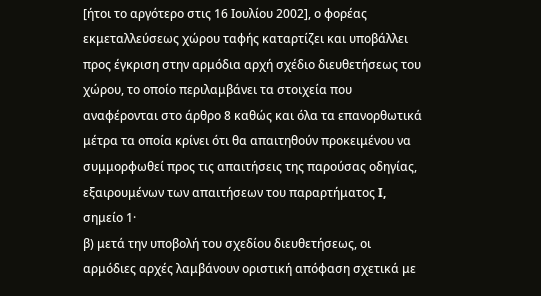[ήτοι το αργότερο στις 16 Ιουλίου 2002], ο φορέας εκμεταλλεύσεως χώρου ταφής καταρτίζει και υποβάλλει προς έγκριση στην αρμόδια αρχή σχέδιο διευθετήσεως του χώρου, το οποίο περιλαμβάνει τα στοιχεία που αναφέρονται στο άρθρο 8 καθώς και όλα τα επανορθωτικά μέτρα τα οποία κρίνει ότι θα απαιτηθούν προκειμένου να συμμορφωθεί προς τις απαιτήσεις της παρούσας οδηγίας, εξαιρουμένων των απαιτήσεων του παραρτήματος I, σημείο 1·
β) μετά την υποβολή του σχεδίου διευθετήσεως, οι αρμόδιες αρχές λαμβάνουν οριστική απόφαση σχετικά με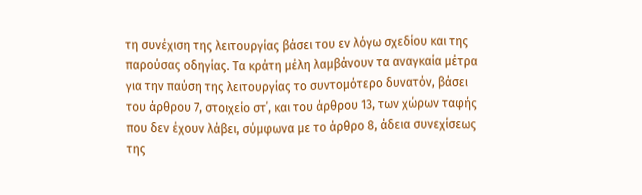τη συνέχιση της λειτουργίας βάσει του εν λόγω σχεδίου και της παρούσας οδηγίας. Τα κράτη μέλη λαμβάνουν τα αναγκαία μέτρα για την παύση της λειτουργίας το συντομότερο δυνατόν, βάσει του άρθρου 7, στοιχείο στ΄, και του άρθρου 13, των χώρων ταφής που δεν έχουν λάβει, σύμφωνα με το άρθρο 8, άδεια συνεχίσεως της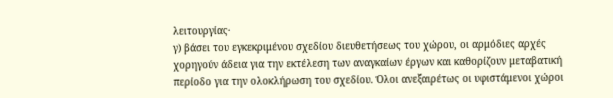λειτουργίας·
γ) βάσει του εγκεκριμένου σχεδίου διευθετήσεως του χώρου, οι αρμόδιες αρχές χορηγούν άδεια για την εκτέλεση των αναγκαίων έργων και καθορίζουν μεταβατική περίοδο για την ολοκλήρωση του σχεδίου. Όλοι ανεξαιρέτως οι υφιστάμενοι χώροι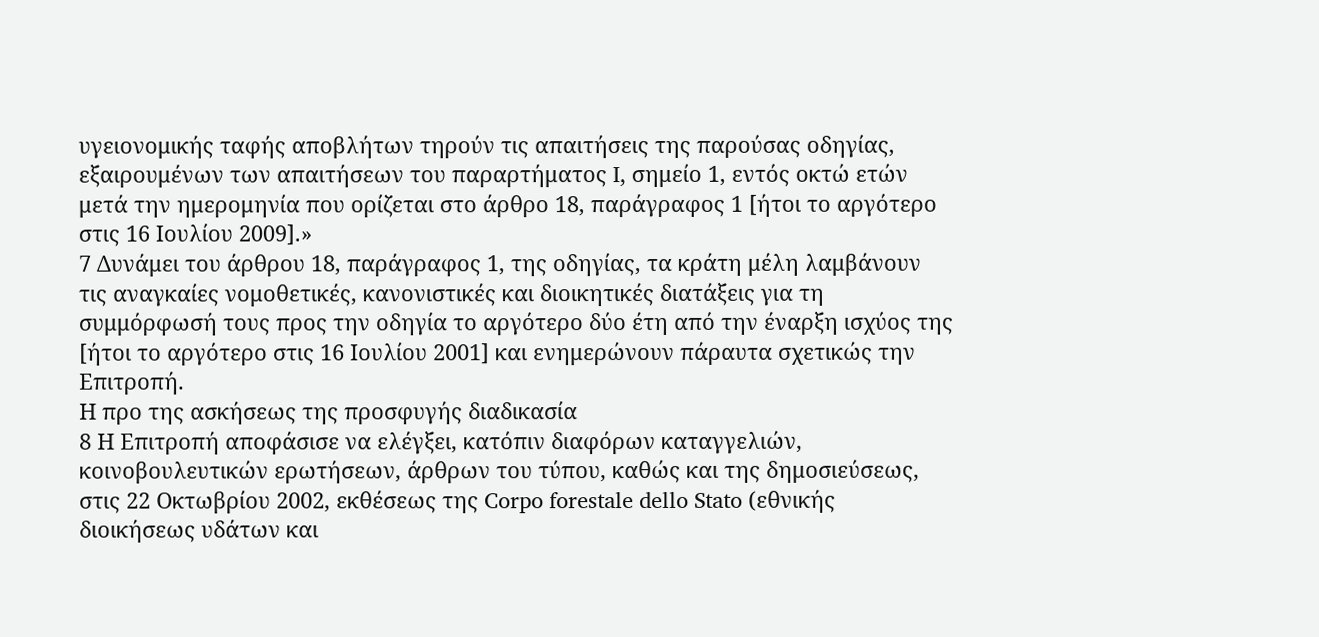υγειονομικής ταφής αποβλήτων τηρούν τις απαιτήσεις της παρούσας οδηγίας, εξαιρουμένων των απαιτήσεων του παραρτήματος I, σημείο 1, εντός οκτώ ετών μετά την ημερομηνία που ορίζεται στο άρθρο 18, παράγραφος 1 [ήτοι το αργότερο στις 16 Ιουλίου 2009].»
7 Δυνάμει του άρθρου 18, παράγραφος 1, της οδηγίας, τα κράτη μέλη λαμβάνουν τις αναγκαίες νομοθετικές, κανονιστικές και διοικητικές διατάξεις για τη συμμόρφωσή τους προς την οδηγία το αργότερο δύο έτη από την έναρξη ισχύος της [ήτοι το αργότερο στις 16 Ιουλίου 2001] και ενημερώνουν πάραυτα σχετικώς την Επιτροπή.
Η προ της ασκήσεως της προσφυγής διαδικασία
8 Η Επιτροπή αποφάσισε να ελέγξει, κατόπιν διαφόρων καταγγελιών, κοινοβουλευτικών ερωτήσεων, άρθρων του τύπου, καθώς και της δημοσιεύσεως, στις 22 Οκτωβρίου 2002, εκθέσεως της Corpo forestale dello Stato (εθνικής διοικήσεως υδάτων και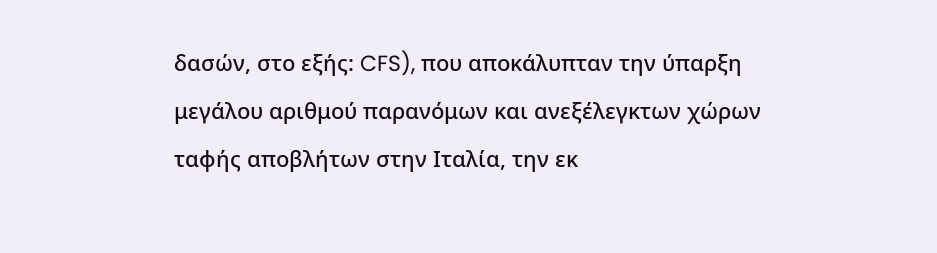δασών, στο εξής: CFS), που αποκάλυπταν την ύπαρξη μεγάλου αριθμού παρανόμων και ανεξέλεγκτων χώρων ταφής αποβλήτων στην Ιταλία, την εκ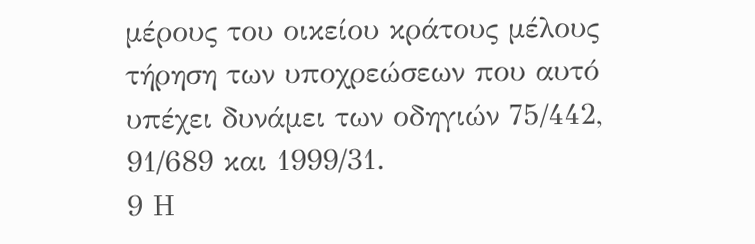μέρους του οικείου κράτους μέλους τήρηση των υποχρεώσεων που αυτό υπέχει δυνάμει των οδηγιών 75/442, 91/689 και 1999/31.
9 Η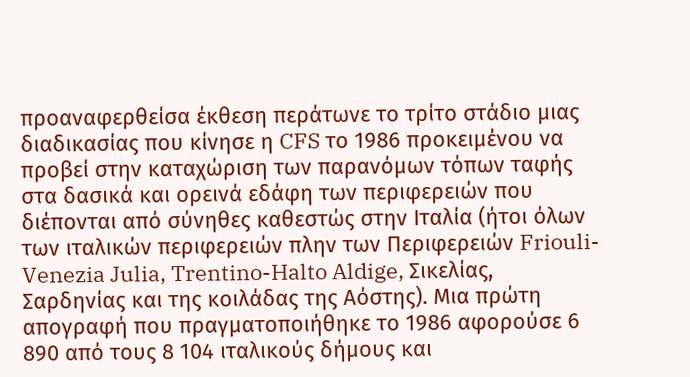προαναφερθείσα έκθεση περάτωνε το τρίτο στάδιο μιας διαδικασίας που κίνησε η CFS το 1986 προκειμένου να προβεί στην καταχώριση των παρανόμων τόπων ταφής στα δασικά και ορεινά εδάφη των περιφερειών που διέπονται από σύνηθες καθεστώς στην Ιταλία (ήτοι όλων των ιταλικών περιφερειών πλην των Περιφερειών Friouli-Venezia Julia, Trentino-Halto Aldige, Σικελίας, Σαρδηνίας και της κοιλάδας της Αόστης). Μια πρώτη απογραφή που πραγματοποιήθηκε το 1986 αφορούσε 6 890 από τους 8 104 ιταλικούς δήμους και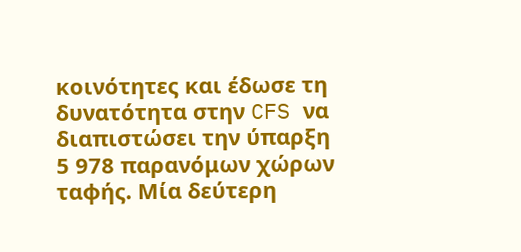κοινότητες και έδωσε τη δυνατότητα στην CFS να διαπιστώσει την ύπαρξη 5 978 παρανόμων χώρων ταφής. Μία δεύτερη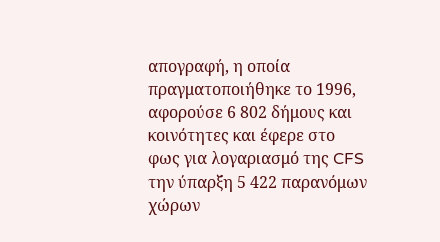απογραφή, η οποία πραγματοποιήθηκε το 1996, αφορούσε 6 802 δήμους και κοινότητες και έφερε στο φως για λογαριασμό της CFS την ύπαρξη 5 422 παρανόμων χώρων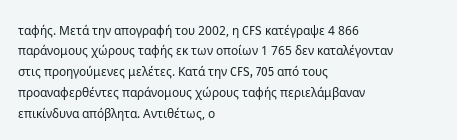ταφής. Μετά την απογραφή του 2002, η CFS κατέγραψε 4 866 παράνομους χώρους ταφής εκ των οποίων 1 765 δεν καταλέγονταν στις προηγούμενες μελέτες. Κατά την CFS, 705 από τους προαναφερθέντες παράνομους χώρους ταφής περιελάμβαναν επικίνδυνα απόβλητα. Αντιθέτως, ο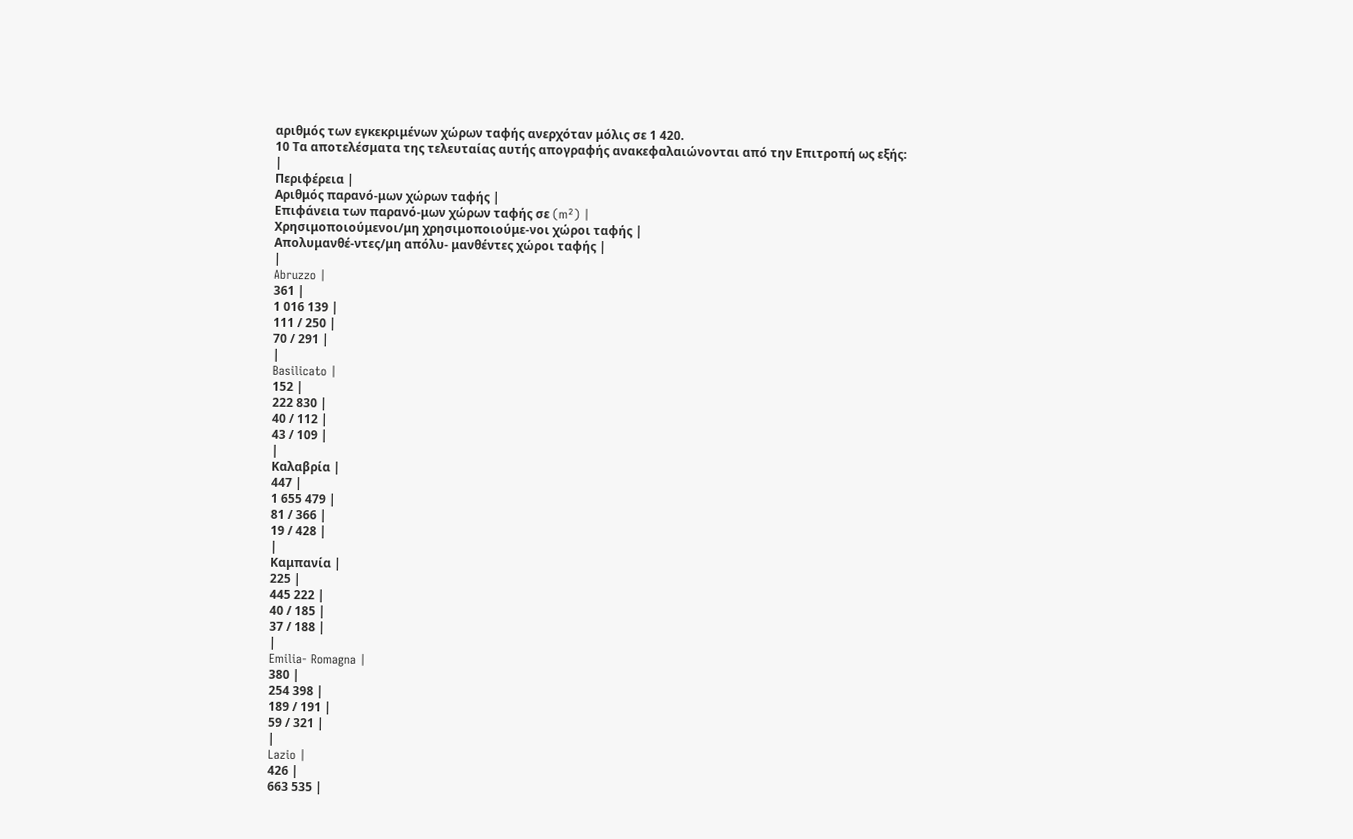αριθμός των εγκεκριμένων χώρων ταφής ανερχόταν μόλις σε 1 420.
10 Τα αποτελέσματα της τελευταίας αυτής απογραφής ανακεφαλαιώνονται από την Επιτροπή ως εξής:
|
Περιφέρεια |
Αριθμός παρανό-μων χώρων ταφής |
Επιφάνεια των παρανό-μων χώρων ταφής σε (m²) |
Χρησιμοποιούμενοι/μη χρησιμοποιούμε-νοι χώροι ταφής |
Απολυμανθέ-ντες/μη απόλυ- μανθέντες χώροι ταφής |
|
Abruzzo |
361 |
1 016 139 |
111 / 250 |
70 / 291 |
|
Basilicato |
152 |
222 830 |
40 / 112 |
43 / 109 |
|
Καλαβρία |
447 |
1 655 479 |
81 / 366 |
19 / 428 |
|
Καμπανία |
225 |
445 222 |
40 / 185 |
37 / 188 |
|
Emilia- Romagna |
380 |
254 398 |
189 / 191 |
59 / 321 |
|
Lazio |
426 |
663 535 |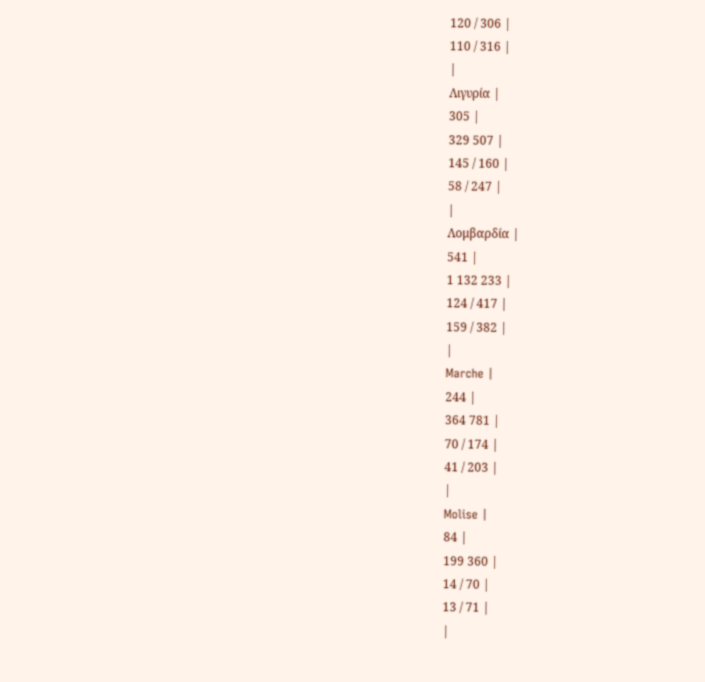120 / 306 |
110 / 316 |
|
Λιγυρία |
305 |
329 507 |
145 / 160 |
58 / 247 |
|
Λομβαρδία |
541 |
1 132 233 |
124 / 417 |
159 / 382 |
|
Marche |
244 |
364 781 |
70 / 174 |
41 / 203 |
|
Molise |
84 |
199 360 |
14 / 70 |
13 / 71 |
|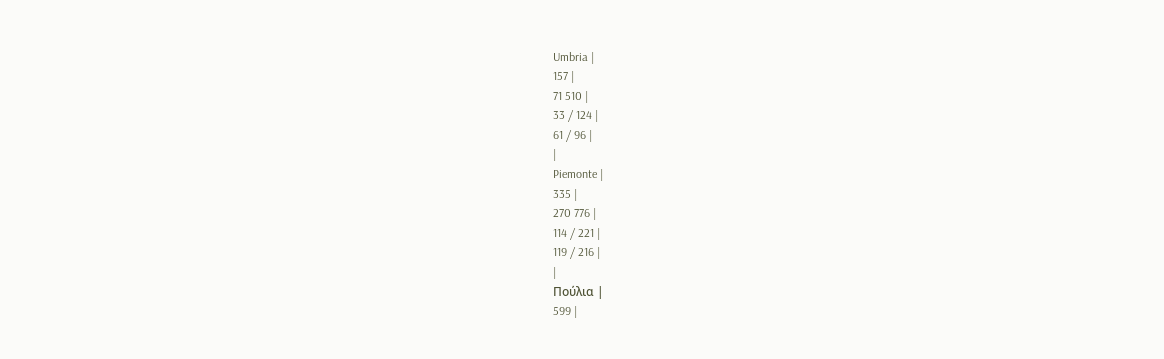Umbria |
157 |
71 510 |
33 / 124 |
61 / 96 |
|
Piemonte |
335 |
270 776 |
114 / 221 |
119 / 216 |
|
Πούλια |
599 |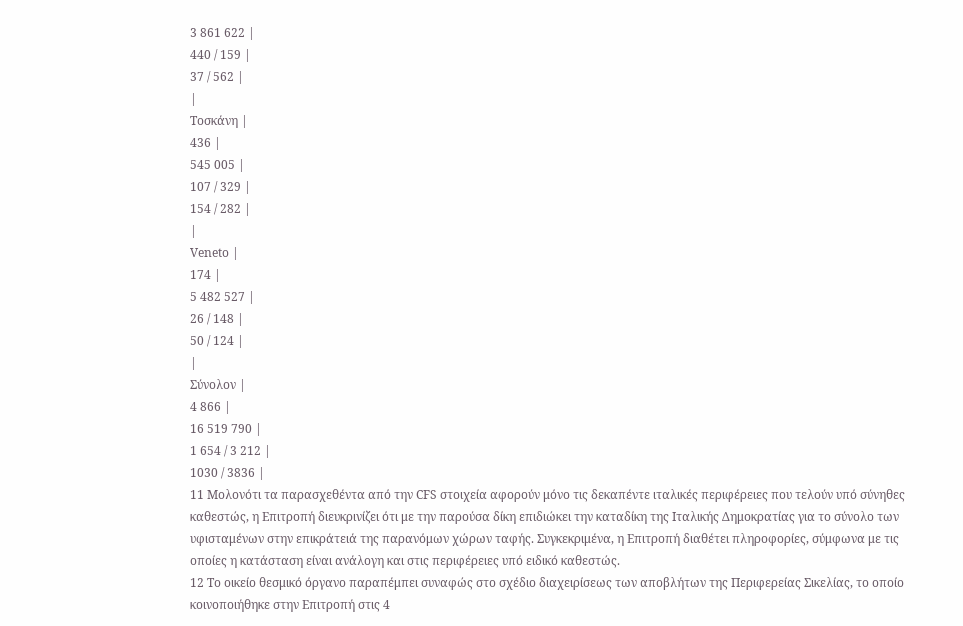3 861 622 |
440 / 159 |
37 / 562 |
|
Τοσκάνη |
436 |
545 005 |
107 / 329 |
154 / 282 |
|
Veneto |
174 |
5 482 527 |
26 / 148 |
50 / 124 |
|
Σύνολον |
4 866 |
16 519 790 |
1 654 / 3 212 |
1030 / 3836 |
11 Μολονότι τα παρασχεθέντα από την CFS στοιχεία αφορούν μόνο τις δεκαπέντε ιταλικές περιφέρειες που τελούν υπό σύνηθες καθεστώς, η Επιτροπή διευκρινίζει ότι με την παρούσα δίκη επιδιώκει την καταδίκη της Ιταλικής Δημοκρατίας για το σύνολο των υφισταμένων στην επικράτειά της παρανόμων χώρων ταφής. Συγκεκριμένα, η Επιτροπή διαθέτει πληροφορίες, σύμφωνα με τις οποίες η κατάσταση είναι ανάλογη και στις περιφέρειες υπό ειδικό καθεστώς.
12 Το οικείο θεσμικό όργανο παραπέμπει συναφώς στο σχέδιο διαχειρίσεως των αποβλήτων της Περιφερείας Σικελίας, το οποίο κοινοποιήθηκε στην Επιτροπή στις 4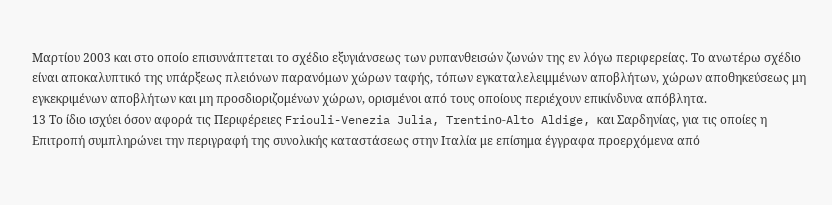Μαρτίου 2003 και στο οποίο επισυνάπτεται το σχέδιο εξυγιάνσεως των ρυπανθεισών ζωνών της εν λόγω περιφερείας. Το ανωτέρω σχέδιο είναι αποκαλυπτικό της υπάρξεως πλειόνων παρανόμων χώρων ταφής, τόπων εγκαταλελειμμένων αποβλήτων, χώρων αποθηκεύσεως μη εγκεκριμένων αποβλήτων και μη προσδιοριζομένων χώρων, ορισμένοι από τους οποίους περιέχουν επικίνδυνα απόβλητα.
13 Το ίδιο ισχύει όσον αφορά τις Περιφέρειες Friouli-Venezia Julia, Trentinο-Alto Aldige, και Σαρδηνίας, για τις οποίες η Επιτροπή συμπληρώνει την περιγραφή της συνολικής καταστάσεως στην Ιταλία με επίσημα έγγραφα προερχόμενα από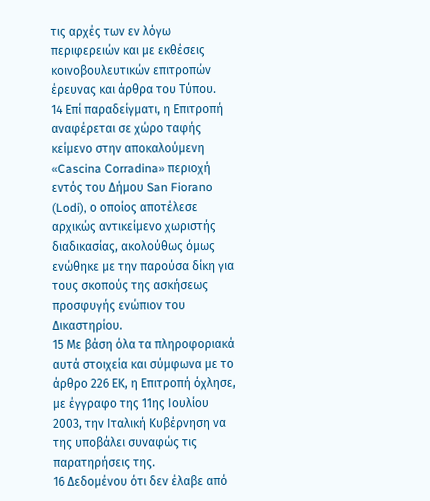τις αρχές των εν λόγω περιφερειών και με εκθέσεις κοινοβουλευτικών επιτροπών έρευνας και άρθρα του Τύπου.
14 Επί παραδείγματι, η Επιτροπή αναφέρεται σε χώρο ταφής κείμενο στην αποκαλούμενη «Cascina Corradina» περιοχή εντός του Δήμου San Fiorano (Lodi), ο οποίος αποτέλεσε αρχικώς αντικείμενο χωριστής διαδικασίας, ακολούθως όμως ενώθηκε με την παρούσα δίκη για τους σκοπούς της ασκήσεως προσφυγής ενώπιον του Δικαστηρίου.
15 Με βάση όλα τα πληροφοριακά αυτά στοιχεία και σύμφωνα με το άρθρο 226 ΕΚ, η Επιτροπή όχλησε, με έγγραφο της 11ης Ιουλίου 2003, την Ιταλική Κυβέρνηση να της υποβάλει συναφώς τις παρατηρήσεις της.
16 Δεδομένου ότι δεν έλαβε από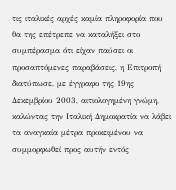τις ιταλικές αρχές καμία πληροφορία που θα της επέτρεπε να καταλήξει στο συμπέρασμα ότι είχαν παύσει οι προσαπτόμενες παραβάσεις, η Επιτροπή διατύπωσε, με έγγραφο της 19ης Δεκεμβρίου 2003, αιτιολογημένη γνώμη, καλώντας την Ιταλική Δημοκρατία να λάβει τα αναγκαία μέτρα προκειμένου να συμμορφωθεί προς αυτήν εντός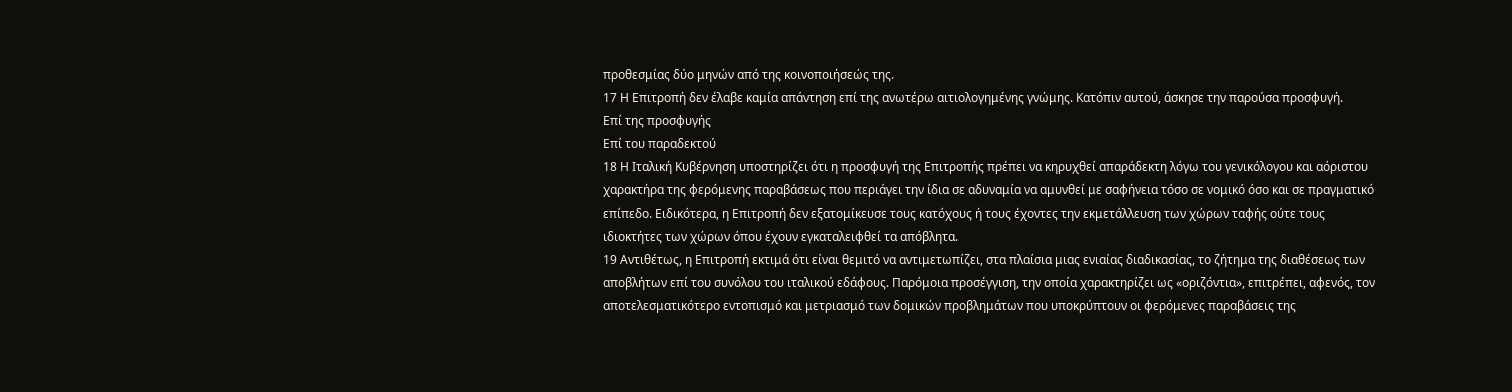προθεσμίας δύο μηνών από της κοινοποιήσεώς της.
17 Η Επιτροπή δεν έλαβε καμία απάντηση επί της ανωτέρω αιτιολογημένης γνώμης. Κατόπιν αυτού, άσκησε την παρούσα προσφυγή.
Επί της προσφυγής
Επί του παραδεκτού
18 Η Ιταλική Κυβέρνηση υποστηρίζει ότι η προσφυγή της Επιτροπής πρέπει να κηρυχθεί απαράδεκτη λόγω του γενικόλογου και αόριστου χαρακτήρα της φερόμενης παραβάσεως που περιάγει την ίδια σε αδυναμία να αμυνθεί με σαφήνεια τόσο σε νομικό όσο και σε πραγματικό επίπεδο. Ειδικότερα, η Επιτροπή δεν εξατομίκευσε τους κατόχους ή τους έχοντες την εκμετάλλευση των χώρων ταφής ούτε τους ιδιοκτήτες των χώρων όπου έχουν εγκαταλειφθεί τα απόβλητα.
19 Αντιθέτως, η Επιτροπή εκτιμά ότι είναι θεμιτό να αντιμετωπίζει, στα πλαίσια μιας ενιαίας διαδικασίας, το ζήτημα της διαθέσεως των αποβλήτων επί του συνόλου του ιταλικού εδάφους. Παρόμοια προσέγγιση, την οποία χαρακτηρίζει ως «οριζόντια», επιτρέπει, αφενός, τον αποτελεσματικότερο εντοπισμό και μετριασμό των δομικών προβλημάτων που υποκρύπτουν οι φερόμενες παραβάσεις της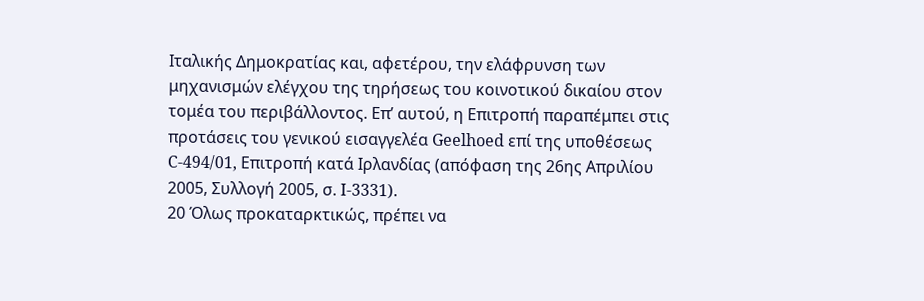Ιταλικής Δημοκρατίας και, αφετέρου, την ελάφρυνση των μηχανισμών ελέγχου της τηρήσεως του κοινοτικού δικαίου στον τομέα του περιβάλλοντος. Επ’ αυτού, η Επιτροπή παραπέμπει στις προτάσεις του γενικού εισαγγελέα Geelhoed επί της υποθέσεως C‑494/01, Επιτροπή κατά Ιρλανδίας (απόφαση της 26ης Απριλίου 2005, Συλλογή 2005, σ. I-3331).
20 Όλως προκαταρκτικώς, πρέπει να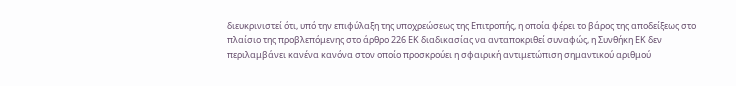διευκρινιστεί ότι, υπό την επιφύλαξη της υποχρεώσεως της Επιτροπής, η οποία φέρει το βάρος της αποδείξεως στο πλαίσιο της προβλεπόμενης στο άρθρο 226 ΕΚ διαδικασίας να ανταποκριθεί συναφώς, η Συνθήκη ΕΚ δεν περιλαμβάνει κανένα κανόνα στον οποίο προσκρούει η σφαιρική αντιμετώπιση σημαντικού αριθμού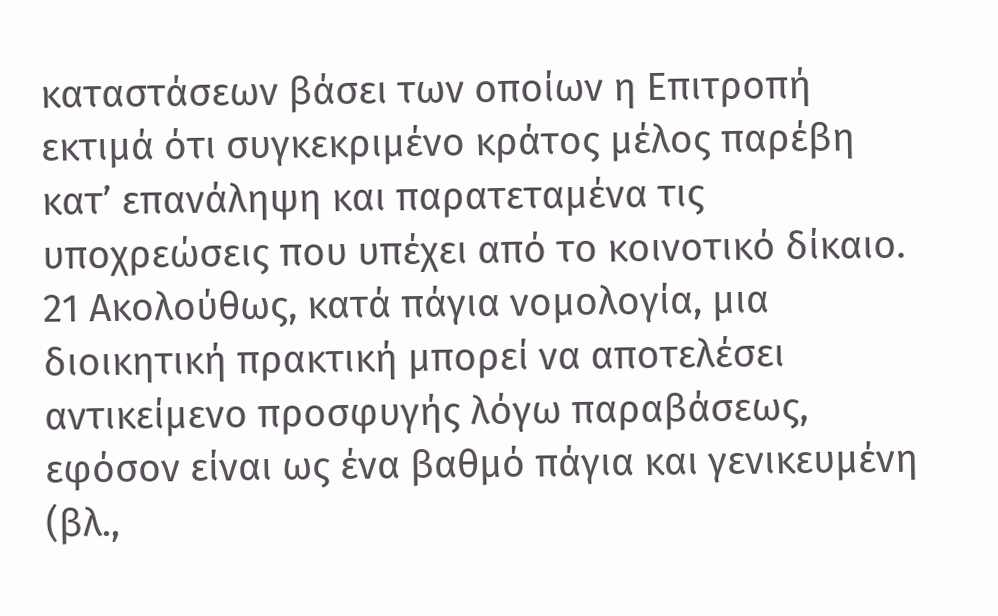καταστάσεων βάσει των οποίων η Επιτροπή εκτιμά ότι συγκεκριμένο κράτος μέλος παρέβη κατ’ επανάληψη και παρατεταμένα τις υποχρεώσεις που υπέχει από το κοινοτικό δίκαιο.
21 Ακολούθως, κατά πάγια νομολογία, μια διοικητική πρακτική μπορεί να αποτελέσει αντικείμενο προσφυγής λόγω παραβάσεως, εφόσον είναι ως ένα βαθμό πάγια και γενικευμένη (βλ.,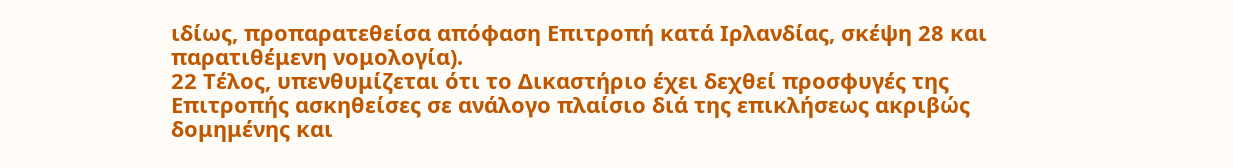ιδίως, προπαρατεθείσα απόφαση Επιτροπή κατά Ιρλανδίας, σκέψη 28 και παρατιθέμενη νομολογία).
22 Τέλος, υπενθυμίζεται ότι το Δικαστήριο έχει δεχθεί προσφυγές της Επιτροπής ασκηθείσες σε ανάλογο πλαίσιο διά της επικλήσεως ακριβώς δομημένης και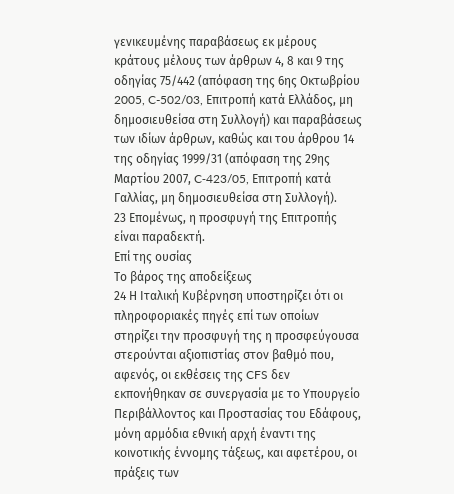γενικευμένης παραβάσεως εκ μέρους κράτους μέλους των άρθρων 4, 8 και 9 της οδηγίας 75/442 (απόφαση της 6ης Οκτωβρίου 2005, C-502/03, Επιτροπή κατά Ελλάδος, μη δημοσιευθείσα στη Συλλογή) και παραβάσεως των ιδίων άρθρων, καθώς και του άρθρου 14 της οδηγίας 1999/31 (απόφαση της 29ης Μαρτίου 2007, C‑423/05, Επιτροπή κατά Γαλλίας, μη δημοσιευθείσα στη Συλλογή).
23 Επομένως, η προσφυγή της Επιτροπής είναι παραδεκτή.
Επί της ουσίας
Το βάρος της αποδείξεως
24 Η Ιταλική Κυβέρνηση υποστηρίζει ότι οι πληροφοριακές πηγές επί των οποίων στηρίζει την προσφυγή της η προσφεύγουσα στερούνται αξιοπιστίας στον βαθμό που, αφενός, οι εκθέσεις της CFS δεν εκπονήθηκαν σε συνεργασία με το Υπουργείο Περιβάλλοντος και Προστασίας του Εδάφους, μόνη αρμόδια εθνική αρχή έναντι της κοινοτικής έννομης τάξεως, και αφετέρου, οι πράξεις των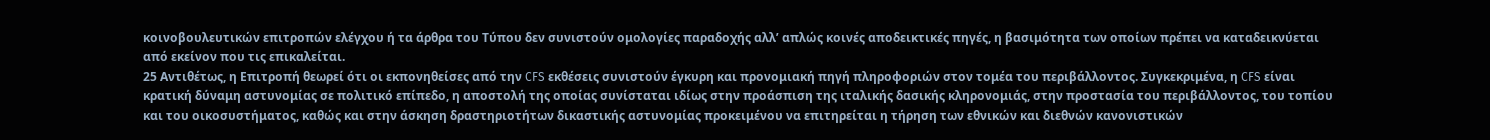κοινοβουλευτικών επιτροπών ελέγχου ή τα άρθρα του Τύπου δεν συνιστούν ομολογίες παραδοχής αλλ’ απλώς κοινές αποδεικτικές πηγές, η βασιμότητα των οποίων πρέπει να καταδεικνύεται από εκείνον που τις επικαλείται.
25 Αντιθέτως, η Επιτροπή θεωρεί ότι οι εκπονηθείσες από την CFS εκθέσεις συνιστούν έγκυρη και προνομιακή πηγή πληροφοριών στον τομέα του περιβάλλοντος. Συγκεκριμένα, η CFS είναι κρατική δύναμη αστυνομίας σε πολιτικό επίπεδο, η αποστολή της οποίας συνίσταται ιδίως στην προάσπιση της ιταλικής δασικής κληρονομιάς, στην προστασία του περιβάλλοντος, του τοπίου και του οικοσυστήματος, καθώς και στην άσκηση δραστηριοτήτων δικαστικής αστυνομίας προκειμένου να επιτηρείται η τήρηση των εθνικών και διεθνών κανονιστικών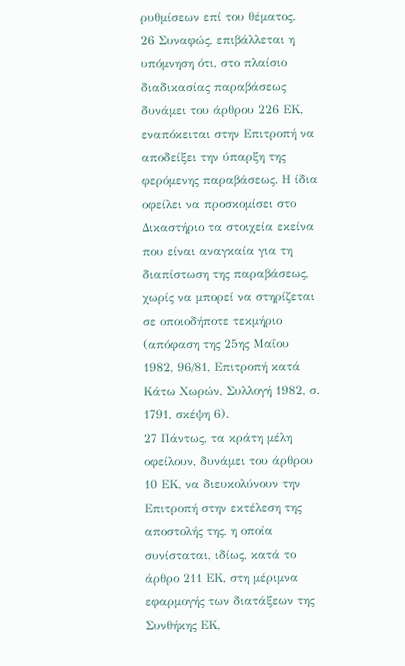ρυθμίσεων επί του θέματος.
26 Συναφώς, επιβάλλεται η υπόμνηση ότι, στο πλαίσιο διαδικασίας παραβάσεως δυνάμει του άρθρου 226 ΕΚ, εναπόκειται στην Επιτροπή να αποδείξει την ύπαρξη της φερόμενης παραβάσεως. Η ίδια οφείλει να προσκομίσει στο Δικαστήριο τα στοιχεία εκείνα που είναι αναγκαία για τη διαπίστωση της παραβάσεως, χωρίς να μπορεί να στηρίζεται σε οποιοδήποτε τεκμήριο (απόφαση της 25ης Μαΐου 1982, 96/81, Επιτροπή κατά Κάτω Χωρών, Συλλογή 1982, σ. 1791, σκέψη 6).
27 Πάντως, τα κράτη μέλη οφείλουν, δυνάμει του άρθρου 10 ΕΚ, να διευκολύνουν την Επιτροπή στην εκτέλεση της αποστολής της, η οποία συνίσταται, ιδίως, κατά το άρθρο 211 ΕΚ, στη μέριμνα εφαρμογής των διατάξεων της Συνθήκης ΕΚ,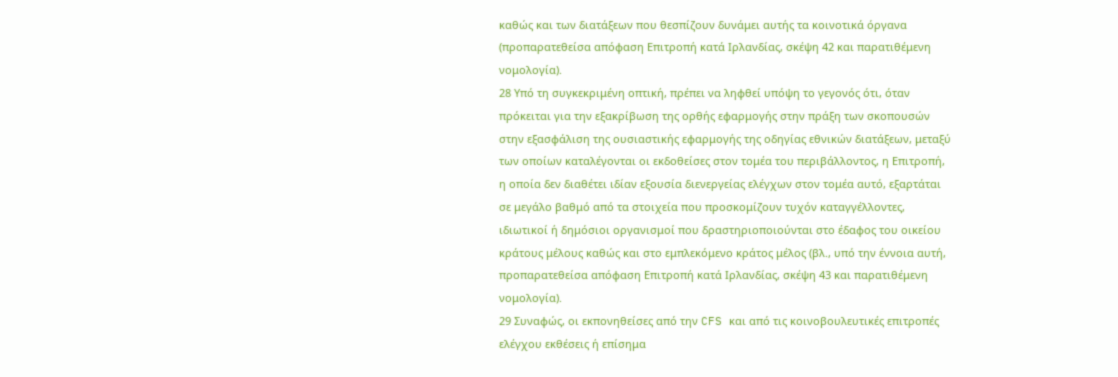καθώς και των διατάξεων που θεσπίζουν δυνάμει αυτής τα κοινοτικά όργανα (προπαρατεθείσα απόφαση Επιτροπή κατά Ιρλανδίας, σκέψη 42 και παρατιθέμενη νομολογία).
28 Υπό τη συγκεκριμένη οπτική, πρέπει να ληφθεί υπόψη το γεγονός ότι, όταν πρόκειται για την εξακρίβωση της ορθής εφαρμογής στην πράξη των σκοπουσών στην εξασφάλιση της ουσιαστικής εφαρμογής της οδηγίας εθνικών διατάξεων, μεταξύ των οποίων καταλέγονται οι εκδοθείσες στον τομέα του περιβάλλοντος, η Επιτροπή, η οποία δεν διαθέτει ιδίαν εξουσία διενεργείας ελέγχων στον τομέα αυτό, εξαρτάται σε μεγάλο βαθμό από τα στοιχεία που προσκομίζουν τυχόν καταγγέλλοντες, ιδιωτικοί ή δημόσιοι οργανισμοί που δραστηριοποιούνται στο έδαφος του οικείου κράτους μέλους καθώς και στο εμπλεκόμενο κράτος μέλος (βλ., υπό την έννοια αυτή, προπαρατεθείσα απόφαση Επιτροπή κατά Ιρλανδίας, σκέψη 43 και παρατιθέμενη νομολογία).
29 Συναφώς, οι εκπονηθείσες από την CFS και από τις κοινοβουλευτικές επιτροπές ελέγχου εκθέσεις ή επίσημα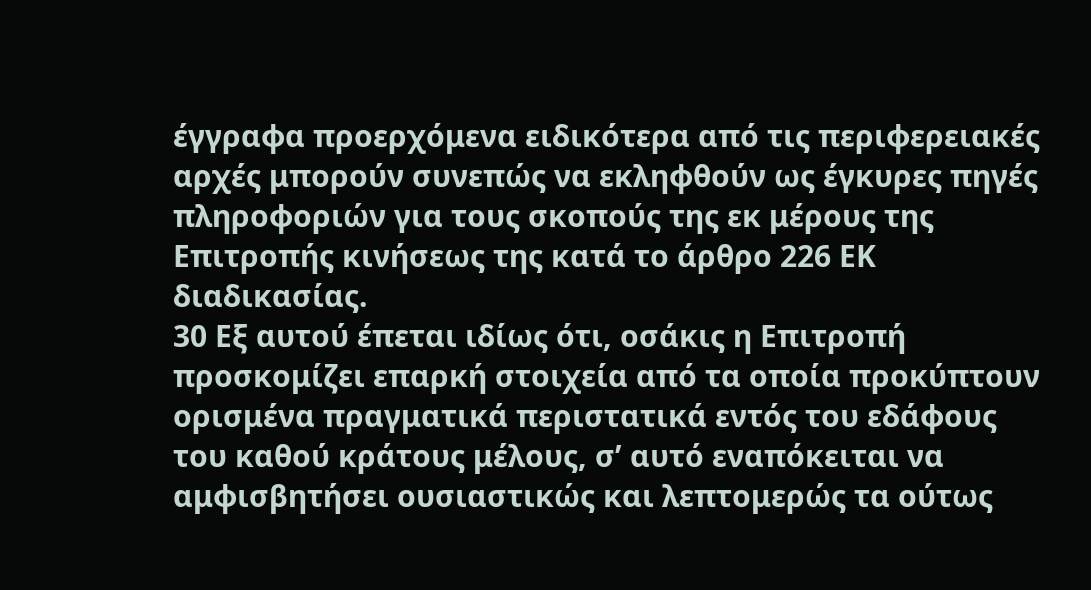έγγραφα προερχόμενα ειδικότερα από τις περιφερειακές αρχές μπορούν συνεπώς να εκληφθούν ως έγκυρες πηγές πληροφοριών για τους σκοπούς της εκ μέρους της Επιτροπής κινήσεως της κατά το άρθρο 226 ΕΚ διαδικασίας.
30 Εξ αυτού έπεται ιδίως ότι, οσάκις η Επιτροπή προσκομίζει επαρκή στοιχεία από τα οποία προκύπτουν ορισμένα πραγματικά περιστατικά εντός του εδάφους του καθού κράτους μέλους, σ’ αυτό εναπόκειται να αμφισβητήσει ουσιαστικώς και λεπτομερώς τα ούτως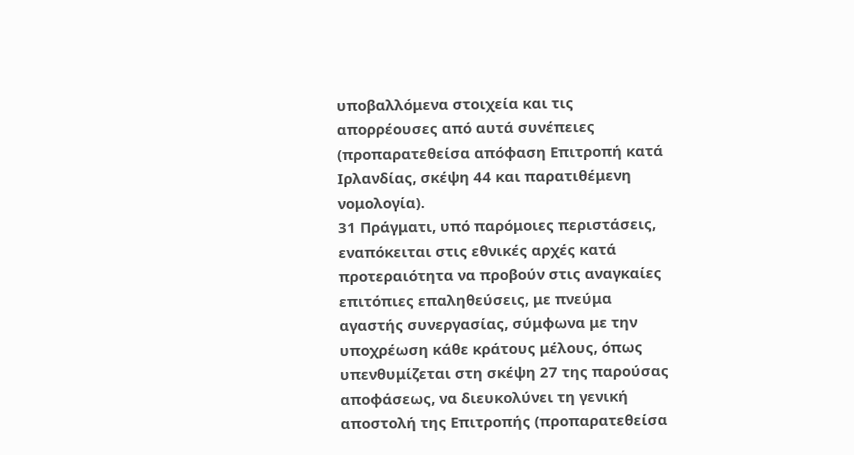υποβαλλόμενα στοιχεία και τις απορρέουσες από αυτά συνέπειες (προπαρατεθείσα απόφαση Επιτροπή κατά Ιρλανδίας, σκέψη 44 και παρατιθέμενη νομολογία).
31 Πράγματι, υπό παρόμοιες περιστάσεις, εναπόκειται στις εθνικές αρχές κατά προτεραιότητα να προβούν στις αναγκαίες επιτόπιες επαληθεύσεις, με πνεύμα αγαστής συνεργασίας, σύμφωνα με την υποχρέωση κάθε κράτους μέλους, όπως υπενθυμίζεται στη σκέψη 27 της παρούσας αποφάσεως, να διευκολύνει τη γενική αποστολή της Επιτροπής (προπαρατεθείσα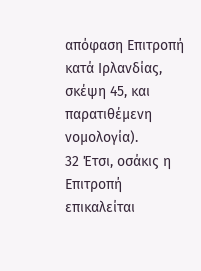απόφαση Επιτροπή κατά Ιρλανδίας, σκέψη 45, και παρατιθέμενη νομολογία).
32 Έτσι, οσάκις η Επιτροπή επικαλείται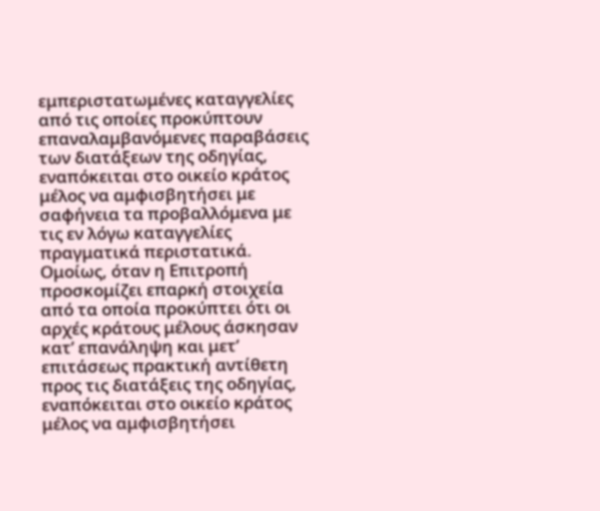εμπεριστατωμένες καταγγελίες από τις οποίες προκύπτουν επαναλαμβανόμενες παραβάσεις των διατάξεων της οδηγίας, εναπόκειται στο οικείο κράτος μέλος να αμφισβητήσει με σαφήνεια τα προβαλλόμενα με τις εν λόγω καταγγελίες πραγματικά περιστατικά. Ομοίως, όταν η Επιτροπή προσκομίζει επαρκή στοιχεία από τα οποία προκύπτει ότι οι αρχές κράτους μέλους άσκησαν κατ’ επανάληψη και μετ’ επιτάσεως πρακτική αντίθετη προς τις διατάξεις της οδηγίας, εναπόκειται στο οικείο κράτος μέλος να αμφισβητήσει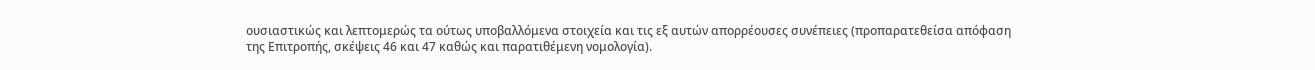ουσιαστικώς και λεπτομερώς τα ούτως υποβαλλόμενα στοιχεία και τις εξ αυτών απορρέουσες συνέπειες (προπαρατεθείσα απόφαση της Επιτροπής, σκέψεις 46 και 47 καθώς και παρατιθέμενη νομολογία).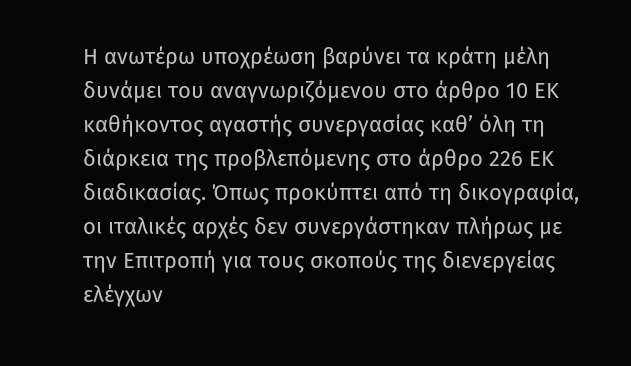Η ανωτέρω υποχρέωση βαρύνει τα κράτη μέλη δυνάμει του αναγνωριζόμενου στο άρθρο 10 ΕΚ καθήκοντος αγαστής συνεργασίας καθ’ όλη τη διάρκεια της προβλεπόμενης στο άρθρο 226 ΕΚ διαδικασίας. Όπως προκύπτει από τη δικογραφία, οι ιταλικές αρχές δεν συνεργάστηκαν πλήρως με την Επιτροπή για τους σκοπούς της διενεργείας ελέγχων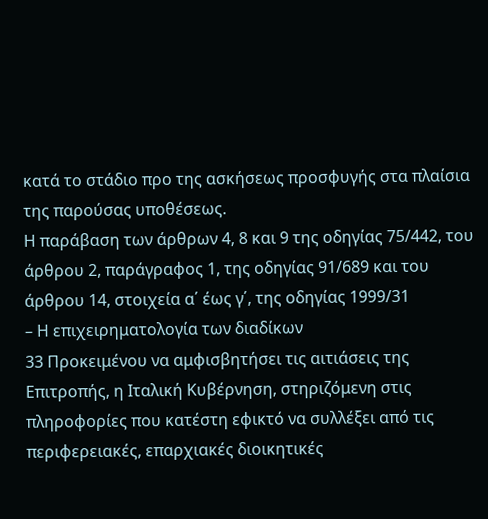κατά το στάδιο προ της ασκήσεως προσφυγής στα πλαίσια της παρούσας υποθέσεως.
Η παράβαση των άρθρων 4, 8 και 9 της οδηγίας 75/442, του άρθρου 2, παράγραφος 1, της οδηγίας 91/689 και του άρθρου 14, στοιχεία α΄ έως γ΄, της οδηγίας 1999/31
– Η επιχειρηματολογία των διαδίκων
33 Προκειμένου να αμφισβητήσει τις αιτιάσεις της Επιτροπής, η Ιταλική Κυβέρνηση, στηριζόμενη στις πληροφορίες που κατέστη εφικτό να συλλέξει από τις περιφερειακές, επαρχιακές διοικητικές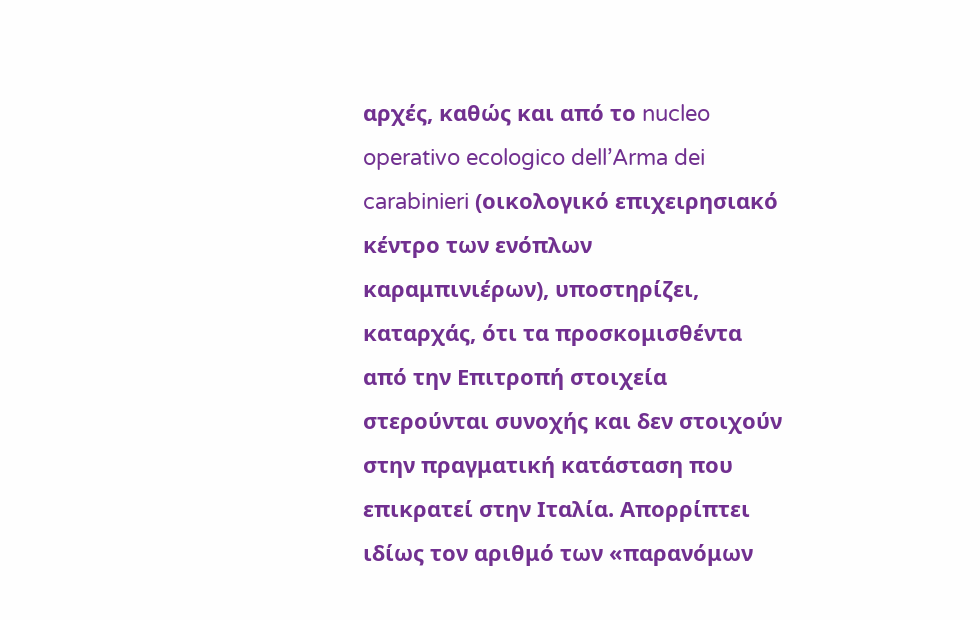αρχές, καθώς και από το nucleo operativo ecologico dell’Arma dei carabinieri (οικολογικό επιχειρησιακό κέντρο των ενόπλων καραμπινιέρων), υποστηρίζει, καταρχάς, ότι τα προσκομισθέντα από την Επιτροπή στοιχεία στερούνται συνοχής και δεν στοιχούν στην πραγματική κατάσταση που επικρατεί στην Ιταλία. Απορρίπτει ιδίως τον αριθμό των «παρανόμων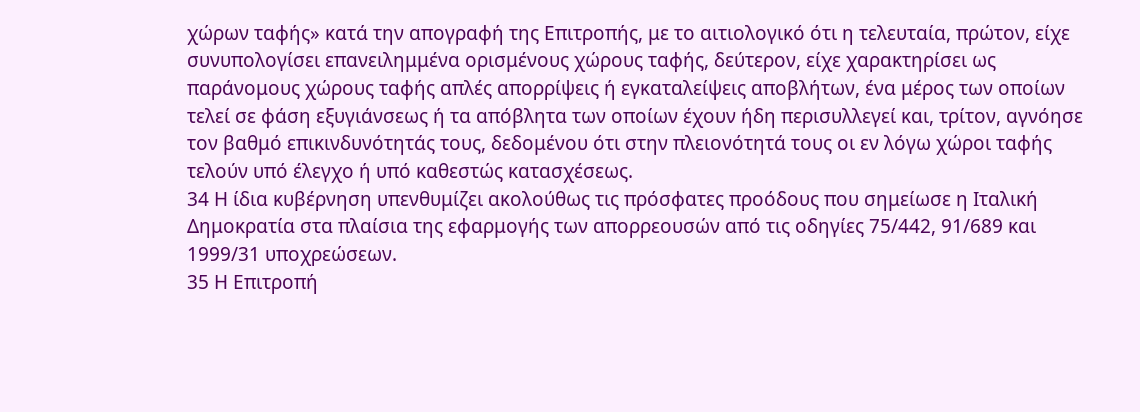χώρων ταφής» κατά την απογραφή της Επιτροπής, με το αιτιολογικό ότι η τελευταία, πρώτον, είχε συνυπολογίσει επανειλημμένα ορισμένους χώρους ταφής, δεύτερον, είχε χαρακτηρίσει ως παράνομους χώρους ταφής απλές απορρίψεις ή εγκαταλείψεις αποβλήτων, ένα μέρος των οποίων τελεί σε φάση εξυγιάνσεως ή τα απόβλητα των οποίων έχουν ήδη περισυλλεγεί και, τρίτον, αγνόησε τον βαθμό επικινδυνότητάς τους, δεδομένου ότι στην πλειονότητά τους οι εν λόγω χώροι ταφής τελούν υπό έλεγχο ή υπό καθεστώς κατασχέσεως.
34 Η ίδια κυβέρνηση υπενθυμίζει ακολούθως τις πρόσφατες προόδους που σημείωσε η Ιταλική Δημοκρατία στα πλαίσια της εφαρμογής των απορρεουσών από τις οδηγίες 75/442, 91/689 και 1999/31 υποχρεώσεων.
35 Η Επιτροπή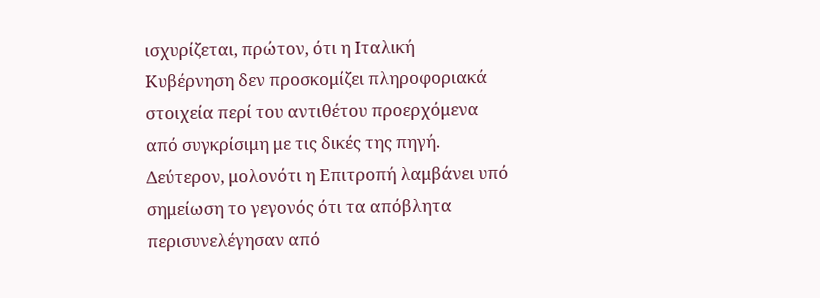ισχυρίζεται, πρώτον, ότι η Ιταλική Κυβέρνηση δεν προσκομίζει πληροφοριακά στοιχεία περί του αντιθέτου προερχόμενα από συγκρίσιμη με τις δικές της πηγή. Δεύτερον, μολονότι η Επιτροπή λαμβάνει υπό σημείωση το γεγονός ότι τα απόβλητα περισυνελέγησαν από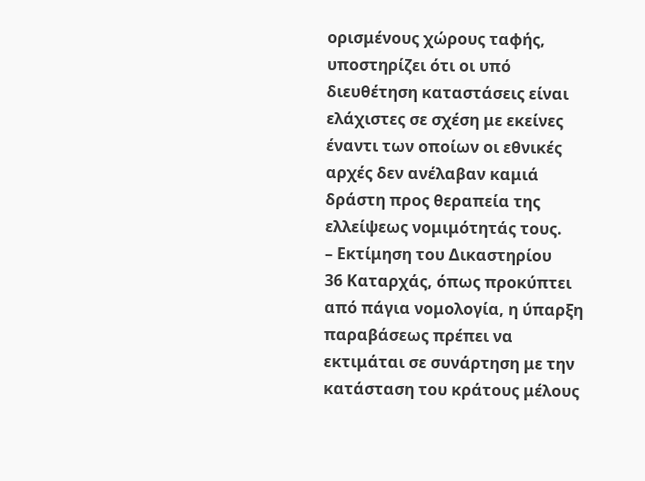ορισμένους χώρους ταφής, υποστηρίζει ότι οι υπό διευθέτηση καταστάσεις είναι ελάχιστες σε σχέση με εκείνες έναντι των οποίων οι εθνικές αρχές δεν ανέλαβαν καμιά δράστη προς θεραπεία της ελλείψεως νομιμότητάς τους.
– Εκτίμηση του Δικαστηρίου
36 Καταρχάς, όπως προκύπτει από πάγια νομολογία, η ύπαρξη παραβάσεως πρέπει να εκτιμάται σε συνάρτηση με την κατάσταση του κράτους μέλους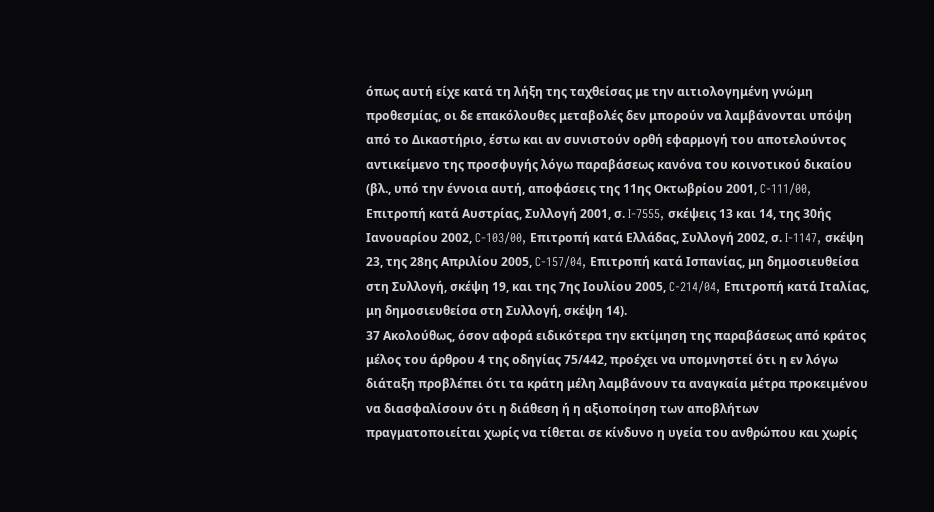όπως αυτή είχε κατά τη λήξη της ταχθείσας με την αιτιολογημένη γνώμη προθεσμίας, οι δε επακόλουθες μεταβολές δεν μπορούν να λαμβάνονται υπόψη από το Δικαστήριο, έστω και αν συνιστούν ορθή εφαρμογή του αποτελούντος αντικείμενο της προσφυγής λόγω παραβάσεως κανόνα του κοινοτικού δικαίου (βλ., υπό την έννοια αυτή, αποφάσεις της 11ης Οκτωβρίου 2001, C-111/00, Επιτροπή κατά Αυστρίας, Συλλογή 2001, σ. I-7555, σκέψεις 13 και 14, της 30ής Ιανουαρίου 2002, C-103/00, Επιτροπή κατά Ελλάδας, Συλλογή 2002, σ. I-1147, σκέψη 23, της 28ης Απριλίου 2005, C-157/04, Επιτροπή κατά Ισπανίας, μη δημοσιευθείσα στη Συλλογή, σκέψη 19, και της 7ης Ιουλίου 2005, C-214/04, Επιτροπή κατά Ιταλίας, μη δημοσιευθείσα στη Συλλογή, σκέψη 14).
37 Ακολούθως, όσον αφορά ειδικότερα την εκτίμηση της παραβάσεως από κράτος μέλος του άρθρου 4 της οδηγίας 75/442, προέχει να υπομνηστεί ότι η εν λόγω διάταξη προβλέπει ότι τα κράτη μέλη λαμβάνουν τα αναγκαία μέτρα προκειμένου να διασφαλίσουν ότι η διάθεση ή η αξιοποίηση των αποβλήτων πραγματοποιείται χωρίς να τίθεται σε κίνδυνο η υγεία του ανθρώπου και χωρίς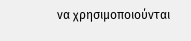να χρησιμοποιούνται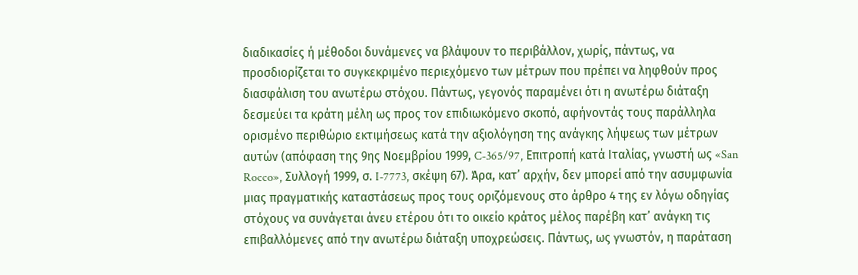διαδικασίες ή μέθοδοι δυνάμενες να βλάψουν το περιβάλλον, χωρίς, πάντως, να προσδιορίζεται το συγκεκριμένο περιεχόμενο των μέτρων που πρέπει να ληφθούν προς διασφάλιση του ανωτέρω στόχου. Πάντως, γεγονός παραμένει ότι η ανωτέρω διάταξη δεσμεύει τα κράτη μέλη ως προς τον επιδιωκόμενο σκοπό, αφήνοντάς τους παράλληλα ορισμένο περιθώριο εκτιμήσεως κατά την αξιολόγηση της ανάγκης λήψεως των μέτρων αυτών (απόφαση της 9ης Νοεμβρίου 1999, C‑365/97, Επιτροπή κατά Ιταλίας, γνωστή ως «San Rocco», Συλλογή 1999, σ. I-7773, σκέψη 67). Άρα, κατ’ αρχήν, δεν μπορεί από την ασυμφωνία μιας πραγματικής καταστάσεως προς τους οριζόμενους στο άρθρο 4 της εν λόγω οδηγίας στόχους να συνάγεται άνευ ετέρου ότι το οικείο κράτος μέλος παρέβη κατ’ ανάγκη τις επιβαλλόμενες από την ανωτέρω διάταξη υποχρεώσεις. Πάντως, ως γνωστόν, η παράταση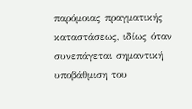παρόμοιας πραγματικής καταστάσεως, ιδίως όταν συνεπάγεται σημαντική υποβάθμιση του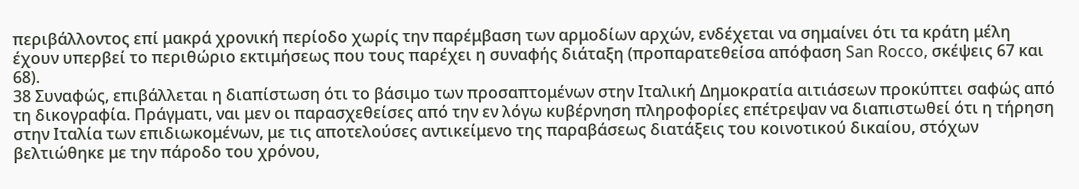περιβάλλοντος επί μακρά χρονική περίοδο χωρίς την παρέμβαση των αρμοδίων αρχών, ενδέχεται να σημαίνει ότι τα κράτη μέλη έχουν υπερβεί το περιθώριο εκτιμήσεως που τους παρέχει η συναφής διάταξη (προπαρατεθείσα απόφαση San Rocco, σκέψεις 67 και 68).
38 Συναφώς, επιβάλλεται η διαπίστωση ότι το βάσιμο των προσαπτομένων στην Ιταλική Δημοκρατία αιτιάσεων προκύπτει σαφώς από τη δικογραφία. Πράγματι, ναι μεν οι παρασχεθείσες από την εν λόγω κυβέρνηση πληροφορίες επέτρεψαν να διαπιστωθεί ότι η τήρηση στην Ιταλία των επιδιωκομένων, με τις αποτελούσες αντικείμενο της παραβάσεως διατάξεις του κοινοτικού δικαίου, στόχων βελτιώθηκε με την πάροδο του χρόνου,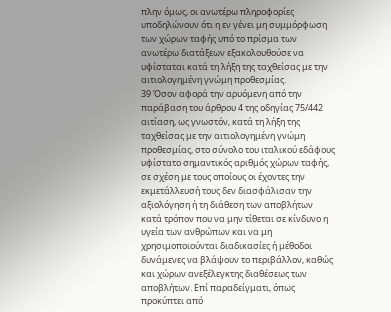πλην όμως, οι ανωτέρω πληροφορίες υποδηλώνουν ότι η εν γένει μη συμμόρφωση των χώρων ταφής υπό το πρίσμα των ανωτέρω διατάξεων εξακολουθούσε να υφίσταται κατά τη λήξη της ταχθείσας με την αιτιολογημένη γνώμη προθεσμίας.
39 Όσον αφορά την αρυόμενη από την παράβαση του άρθρου 4 της οδηγίας 75/442 αιτίαση, ως γνωστόν, κατά τη λήξη της ταχθείσας με την αιτιολογημένη γνώμη προθεσμίας, στο σύνολο του ιταλικού εδάφους υφίστατο σημαντικός αριθμός χώρων ταφής, σε σχέση με τους οποίους οι έχοντες την εκμετάλλευσή τους δεν διασφάλισαν την αξιολόγηση ή τη διάθεση των αποβλήτων κατά τρόπον που να μην τίθεται σε κίνδυνο η υγεία των ανθρώπων και να μη χρησιμοποιούνται διαδικασίες ή μέθοδοι δυνάμενες να βλάψουν το περιβάλλον, καθώς και χώρων ανεξέλεγκτης διαθέσεως των αποβλήτων. Επί παραδείγματι, όπως προκύπτει από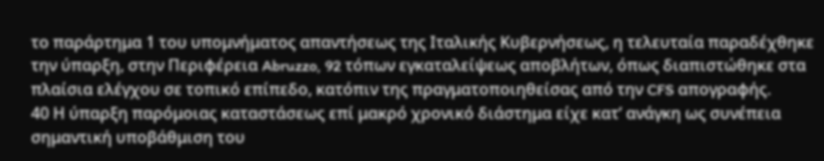το παράρτημα 1 του υπομνήματος απαντήσεως της Ιταλικής Κυβερνήσεως, η τελευταία παραδέχθηκε την ύπαρξη, στην Περιφέρεια Abruzzo, 92 τόπων εγκαταλείψεως αποβλήτων, όπως διαπιστώθηκε στα πλαίσια ελέγχου σε τοπικό επίπεδο, κατόπιν της πραγματοποιηθείσας από την CFS απογραφής.
40 Η ύπαρξη παρόμοιας καταστάσεως επί μακρό χρονικό διάστημα είχε κατ’ ανάγκη ως συνέπεια σημαντική υποβάθμιση του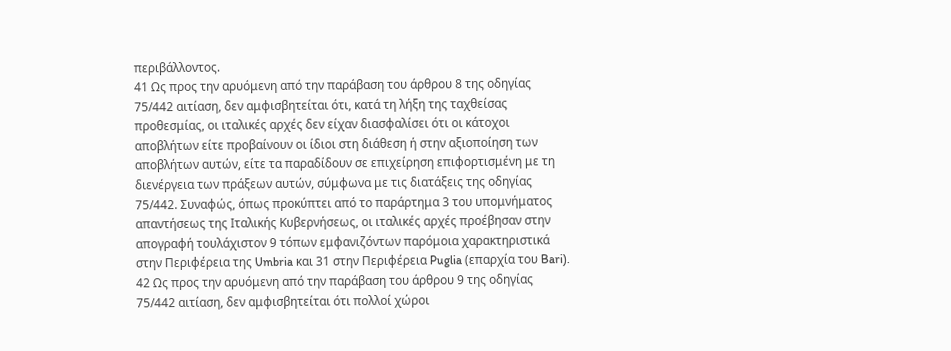περιβάλλοντος.
41 Ως προς την αρυόμενη από την παράβαση του άρθρου 8 της οδηγίας 75/442 αιτίαση, δεν αμφισβητείται ότι, κατά τη λήξη της ταχθείσας προθεσμίας, οι ιταλικές αρχές δεν είχαν διασφαλίσει ότι οι κάτοχοι αποβλήτων είτε προβαίνουν οι ίδιοι στη διάθεση ή στην αξιοποίηση των αποβλήτων αυτών, είτε τα παραδίδουν σε επιχείρηση επιφορτισμένη με τη διενέργεια των πράξεων αυτών, σύμφωνα με τις διατάξεις της οδηγίας 75/442. Συναφώς, όπως προκύπτει από το παράρτημα 3 του υπομνήματος απαντήσεως της Ιταλικής Κυβερνήσεως, οι ιταλικές αρχές προέβησαν στην απογραφή τουλάχιστον 9 τόπων εμφανιζόντων παρόμοια χαρακτηριστικά στην Περιφέρεια της Umbria και 31 στην Περιφέρεια Puglia (επαρχία του Bari).
42 Ως προς την αρυόμενη από την παράβαση του άρθρου 9 της οδηγίας 75/442 αιτίαση, δεν αμφισβητείται ότι πολλοί χώροι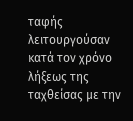ταφής λειτουργούσαν κατά τον χρόνο λήξεως της ταχθείσας με την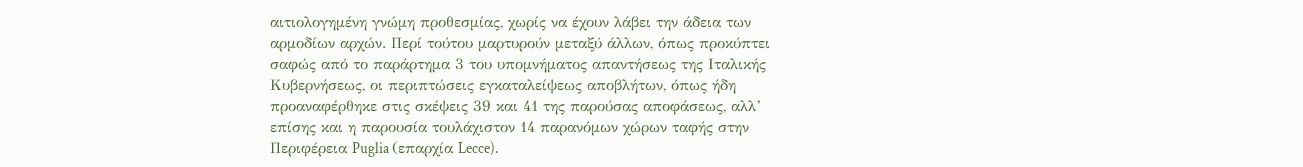αιτιολογημένη γνώμη προθεσμίας, χωρίς να έχουν λάβει την άδεια των αρμοδίων αρχών. Περί τούτου μαρτυρούν μεταξύ άλλων, όπως προκύπτει σαφώς από το παράρτημα 3 του υπομνήματος απαντήσεως της Ιταλικής Κυβερνήσεως, οι περιπτώσεις εγκαταλείψεως αποβλήτων, όπως ήδη προαναφέρθηκε στις σκέψεις 39 και 41 της παρούσας αποφάσεως, αλλ’ επίσης και η παρουσία τουλάχιστον 14 παρανόμων χώρων ταφής στην Περιφέρεια Puglia (επαρχία Lecce).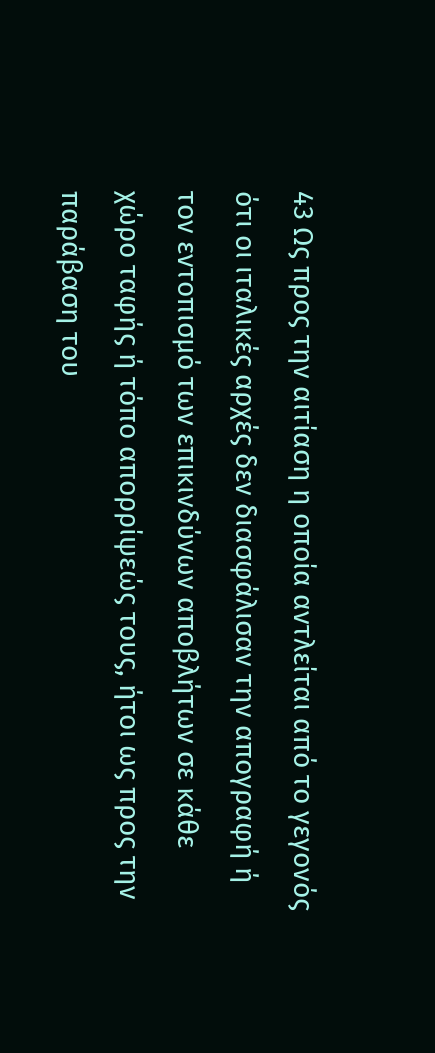43 Ως προς την αιτίαση η οποία αντλείται από το γεγονός ότι οι ιταλικές αρχές δεν διασφάλισαν την απογραφή ή τον εντοπισμό των επικινδύνων αποβλήτων σε κάθε χώρο ταφής ή τόπο απορρίψεώς τους, ήτοι ως προς την παράβαση του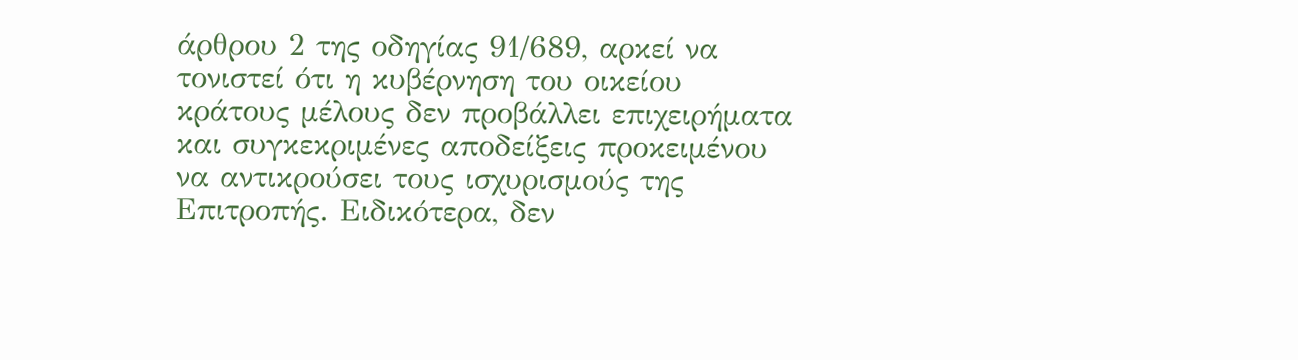άρθρου 2 της οδηγίας 91/689, αρκεί να τονιστεί ότι η κυβέρνηση του οικείου κράτους μέλους δεν προβάλλει επιχειρήματα και συγκεκριμένες αποδείξεις προκειμένου να αντικρούσει τους ισχυρισμούς της Επιτροπής. Ειδικότερα, δεν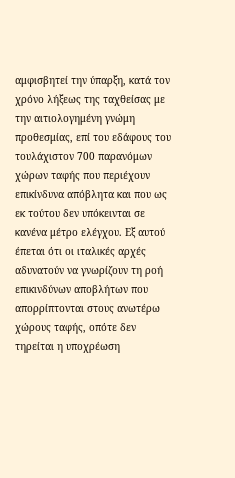αμφισβητεί την ύπαρξη, κατά τον χρόνο λήξεως της ταχθείσας με την αιτιολογημένη γνώμη προθεσμίας, επί του εδάφους του τουλάχιστον 700 παρανόμων χώρων ταφής που περιέχουν επικίνδυνα απόβλητα και που ως εκ τούτου δεν υπόκεινται σε κανένα μέτρο ελέγχου. Εξ αυτού έπεται ότι οι ιταλικές αρχές αδυνατούν να γνωρίζουν τη ροή επικινδύνων αποβλήτων που απορρίπτονται στους ανωτέρω χώρους ταφής, οπότε δεν τηρείται η υποχρέωση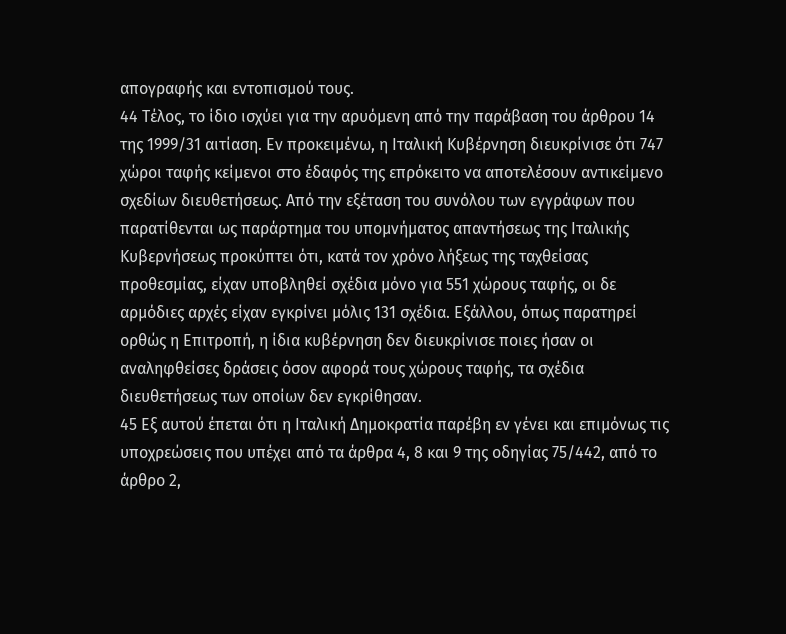απογραφής και εντοπισμού τους.
44 Τέλος, το ίδιο ισχύει για την αρυόμενη από την παράβαση του άρθρου 14 της 1999/31 αιτίαση. Εν προκειμένω, η Ιταλική Κυβέρνηση διευκρίνισε ότι 747 χώροι ταφής κείμενοι στο έδαφός της επρόκειτο να αποτελέσουν αντικείμενο σχεδίων διευθετήσεως. Από την εξέταση του συνόλου των εγγράφων που παρατίθενται ως παράρτημα του υπομνήματος απαντήσεως της Ιταλικής Κυβερνήσεως προκύπτει ότι, κατά τον χρόνο λήξεως της ταχθείσας προθεσμίας, είχαν υποβληθεί σχέδια μόνο για 551 χώρους ταφής, οι δε αρμόδιες αρχές είχαν εγκρίνει μόλις 131 σχέδια. Εξάλλου, όπως παρατηρεί ορθώς η Επιτροπή, η ίδια κυβέρνηση δεν διευκρίνισε ποιες ήσαν οι αναληφθείσες δράσεις όσον αφορά τους χώρους ταφής, τα σχέδια διευθετήσεως των οποίων δεν εγκρίθησαν.
45 Εξ αυτού έπεται ότι η Ιταλική Δημοκρατία παρέβη εν γένει και επιμόνως τις υποχρεώσεις που υπέχει από τα άρθρα 4, 8 και 9 της οδηγίας 75/442, από το άρθρο 2,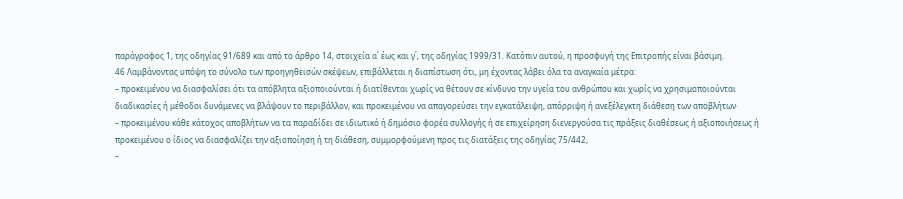παράγραφος 1, της οδηγίας 91/689 και από το άρθρο 14, στοιχεία α΄ έως και γ΄, της οδηγίας 1999/31. Κατόπιν αυτού, η προσφυγή της Επιτροπής είναι βάσιμη.
46 Λαμβάνοντας υπόψη το σύνολο των προηγηθεισών σκέψεων, επιβάλλεται η διαπίστωση ότι, μη έχοντας λάβει όλα τα αναγκαία μέτρα:
– προκειμένου να διασφαλίσει ότι τα απόβλητα αξιοποιούνται ή διατίθενται χωρίς να θέτουν σε κίνδυνο την υγεία του ανθρώπου και χωρίς να χρησιμοποιούνται διαδικασίες ή μέθοδοι δυνάμενες να βλάψουν το περιβάλλον, και προκειμένου να απαγορεύσει την εγκατάλειψη, απόρριψη ή ανεξέλεγκτη διάθεση των αποβλήτων·
– προκειμένου κάθε κάτοχος αποβλήτων να τα παραδίδει σε ιδιωτικό ή δημόσιο φορέα συλλογής ή σε επιχείρηση διενεργούσα τις πράξεις διαθέσεως ή αξιοποιήσεως ή προκειμένου ο ίδιος να διασφαλίζει την αξιοποίηση ή τη διάθεση, συμμορφούμενη προς τις διατάξεις της οδηγίας 75/442,
–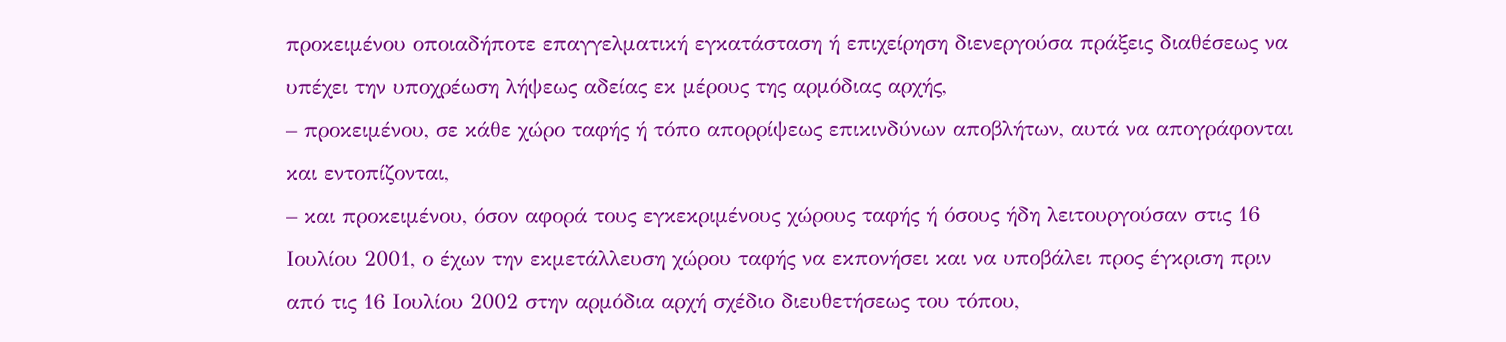προκειμένου οποιαδήποτε επαγγελματική εγκατάσταση ή επιχείρηση διενεργούσα πράξεις διαθέσεως να υπέχει την υποχρέωση λήψεως αδείας εκ μέρους της αρμόδιας αρχής,
– προκειμένου, σε κάθε χώρο ταφής ή τόπο απορρίψεως επικινδύνων αποβλήτων, αυτά να απογράφονται και εντοπίζονται,
– και προκειμένου, όσον αφορά τους εγκεκριμένους χώρους ταφής ή όσους ήδη λειτουργούσαν στις 16 Ιουλίου 2001, ο έχων την εκμετάλλευση χώρου ταφής να εκπονήσει και να υποβάλει προς έγκριση πριν από τις 16 Ιουλίου 2002 στην αρμόδια αρχή σχέδιο διευθετήσεως του τόπου,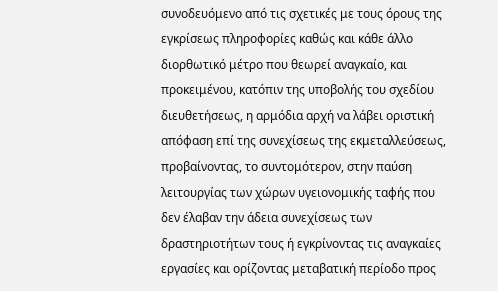συνοδευόμενο από τις σχετικές με τους όρους της εγκρίσεως πληροφορίες καθώς και κάθε άλλο διορθωτικό μέτρο που θεωρεί αναγκαίο, και προκειμένου, κατόπιν της υποβολής του σχεδίου διευθετήσεως, η αρμόδια αρχή να λάβει οριστική απόφαση επί της συνεχίσεως της εκμεταλλεύσεως, προβαίνοντας, το συντομότερον, στην παύση λειτουργίας των χώρων υγειονομικής ταφής που δεν έλαβαν την άδεια συνεχίσεως των δραστηριοτήτων τους ή εγκρίνοντας τις αναγκαίες εργασίες και ορίζοντας μεταβατική περίοδο προς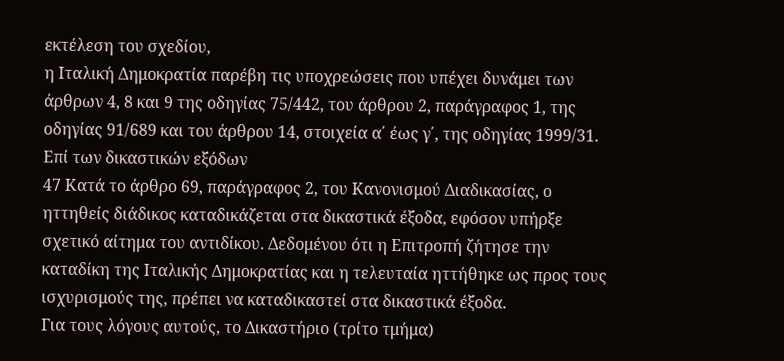εκτέλεση του σχεδίου,
η Ιταλική Δημοκρατία παρέβη τις υποχρεώσεις που υπέχει δυνάμει των άρθρων 4, 8 και 9 της οδηγίας 75/442, του άρθρου 2, παράγραφος 1, της οδηγίας 91/689 και του άρθρου 14, στοιχεία α΄ έως γ΄, της οδηγίας 1999/31.
Επί των δικαστικών εξόδων
47 Κατά το άρθρο 69, παράγραφος 2, του Κανονισμού Διαδικασίας, ο ηττηθείς διάδικος καταδικάζεται στα δικαστικά έξοδα, εφόσον υπήρξε σχετικό αίτημα του αντιδίκου. Δεδομένου ότι η Επιτροπή ζήτησε την καταδίκη της Ιταλικής Δημοκρατίας και η τελευταία ηττήθηκε ως προς τους ισχυρισμούς της, πρέπει να καταδικαστεί στα δικαστικά έξοδα.
Για τους λόγους αυτούς, το Δικαστήριο (τρίτο τμήμα)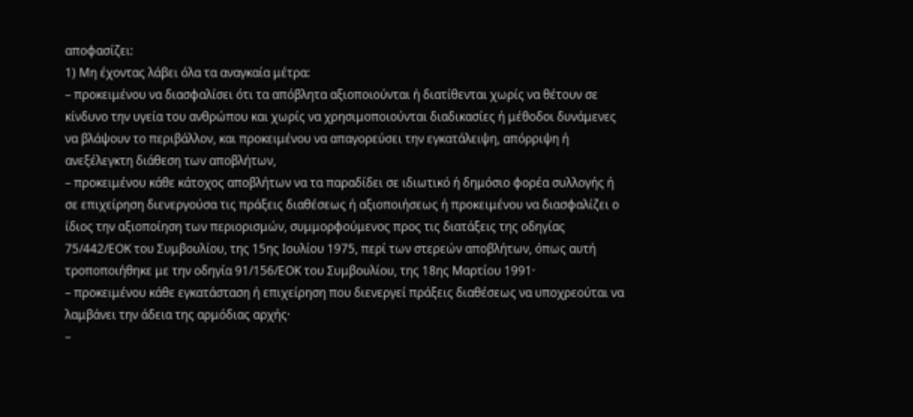αποφασίζει:
1) Μη έχοντας λάβει όλα τα αναγκαία μέτρα:
– προκειμένου να διασφαλίσει ότι τα απόβλητα αξιοποιούνται ή διατίθενται χωρίς να θέτουν σε κίνδυνο την υγεία του ανθρώπου και χωρίς να χρησιμοποιούνται διαδικασίες ή μέθοδοι δυνάμενες να βλάψουν το περιβάλλον, και προκειμένου να απαγορεύσει την εγκατάλειψη, απόρριψη ή ανεξέλεγκτη διάθεση των αποβλήτων,
– προκειμένου κάθε κάτοχος αποβλήτων να τα παραδίδει σε ιδιωτικό ή δημόσιο φορέα συλλογής ή σε επιχείρηση διενεργούσα τις πράξεις διαθέσεως ή αξιοποιήσεως ή προκειμένου να διασφαλίζει ο ίδιος την αξιοποίηση των περιορισμών, συμμορφούμενος προς τις διατάξεις της οδηγίας 75/442/ΕΟΚ του Συμβουλίου, της 15ης Ιουλίου 1975, περί των στερεών αποβλήτων, όπως αυτή τροποποιήθηκε με την οδηγία 91/156/ΕΟΚ του Συμβουλίου, της 18ης Μαρτίου 1991·
– προκειμένου κάθε εγκατάσταση ή επιχείρηση που διενεργεί πράξεις διαθέσεως να υποχρεούται να λαμβάνει την άδεια της αρμόδιας αρχής·
–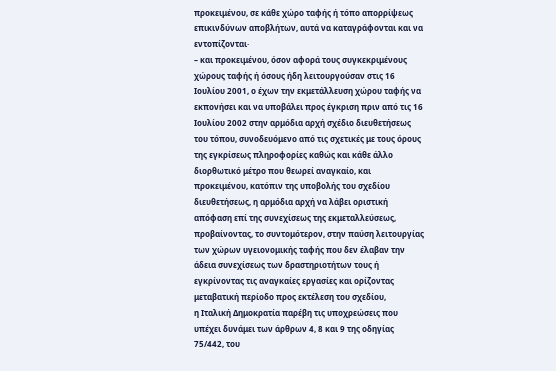προκειμένου, σε κάθε χώρο ταφής ή τόπο απορρίψεως επικινδύνων αποβλήτων, αυτά να καταγράφονται και να εντοπίζονται·
– και προκειμένου, όσον αφορά τους συγκεκριμένους χώρους ταφής ή όσους ήδη λειτουργούσαν στις 16 Ιουλίου 2001, ο έχων την εκμετάλλευση χώρου ταφής να εκπονήσει και να υποβάλει προς έγκριση πριν από τις 16 Ιουλίου 2002 στην αρμόδια αρχή σχέδιο διευθετήσεως του τόπου, συνοδευόμενο από τις σχετικές με τους όρους της εγκρίσεως πληροφορίες καθώς και κάθε άλλο διορθωτικό μέτρο που θεωρεί αναγκαίο, και προκειμένου, κατόπιν της υποβολής του σχεδίου διευθετήσεως, η αρμόδια αρχή να λάβει οριστική απόφαση επί της συνεχίσεως της εκμεταλλεύσεως, προβαίνοντας, το συντομότερον, στην παύση λειτουργίας των χώρων υγειονομικής ταφής που δεν έλαβαν την άδεια συνεχίσεως των δραστηριοτήτων τους ή εγκρίνοντας τις αναγκαίες εργασίες και ορίζοντας μεταβατική περίοδο προς εκτέλεση του σχεδίου,
η Ιταλική Δημοκρατία παρέβη τις υποχρεώσεις που υπέχει δυνάμει των άρθρων 4, 8 και 9 της οδηγίας 75/442, του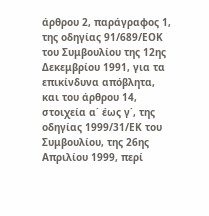άρθρου 2, παράγραφος 1, της οδηγίας 91/689/ΕΟΚ του Συμβουλίου της 12ης Δεκεμβρίου 1991, για τα επικίνδυνα απόβλητα, και του άρθρου 14, στοιχεία α΄ έως γ΄, της οδηγίας 1999/31/ΕΚ του Συμβουλίου, της 26ης Απριλίου 1999, περί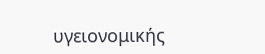υγειονομικής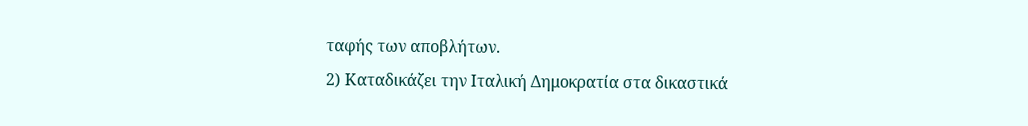ταφής των αποβλήτων.
2) Καταδικάζει την Ιταλική Δημοκρατία στα δικαστικά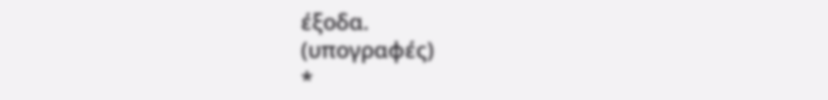έξοδα.
(υπογραφές)
*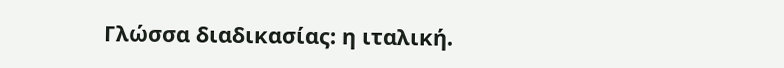Γλώσσα διαδικασίας: η ιταλική.